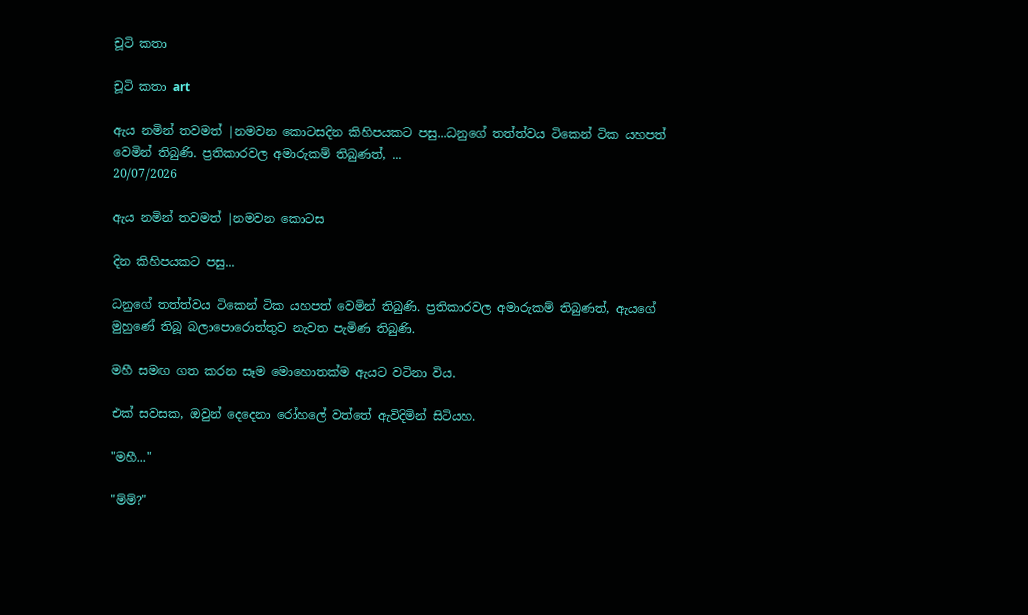චූටි කතා

චූටි කතා art

ඇය නමින් තවමත් |නමවන කොටසදින කිහිපයකට පසු...ධනුගේ තත්ත්වය ටිකෙන් ටික යහපත් වෙමින් තිබුණි. ප්‍රතිකාරවල අමාරුකම් තිබුණත්, ...
20/07/2026

ඇය නමින් තවමත් |නමවන කොටස

දින කිහිපයකට පසු...

ධනුගේ තත්ත්වය ටිකෙන් ටික යහපත් වෙමින් තිබුණි. ප්‍රතිකාරවල අමාරුකම් තිබුණත්, ඇයගේ මුහුණේ තිබූ බලාපොරොත්තුව නැවත පැමිණ තිබුණි.

මහී සමඟ ගත කරන සෑම මොහොතක්ම ඇයට වටිනා විය.

එක් සවසක, ඔවුන් දෙදෙනා රෝහලේ වත්තේ ඇවිදිමින් සිටියහ.

"මහී..."

"ම්ම්?"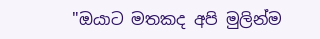"ඔයාට මතකද අපි මුලින්ම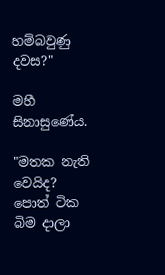හම්බවුණු දවස?"

මහී සිනාසුණේය.

"මතක නැති වෙයිද? පොත් ටික බිම දාලා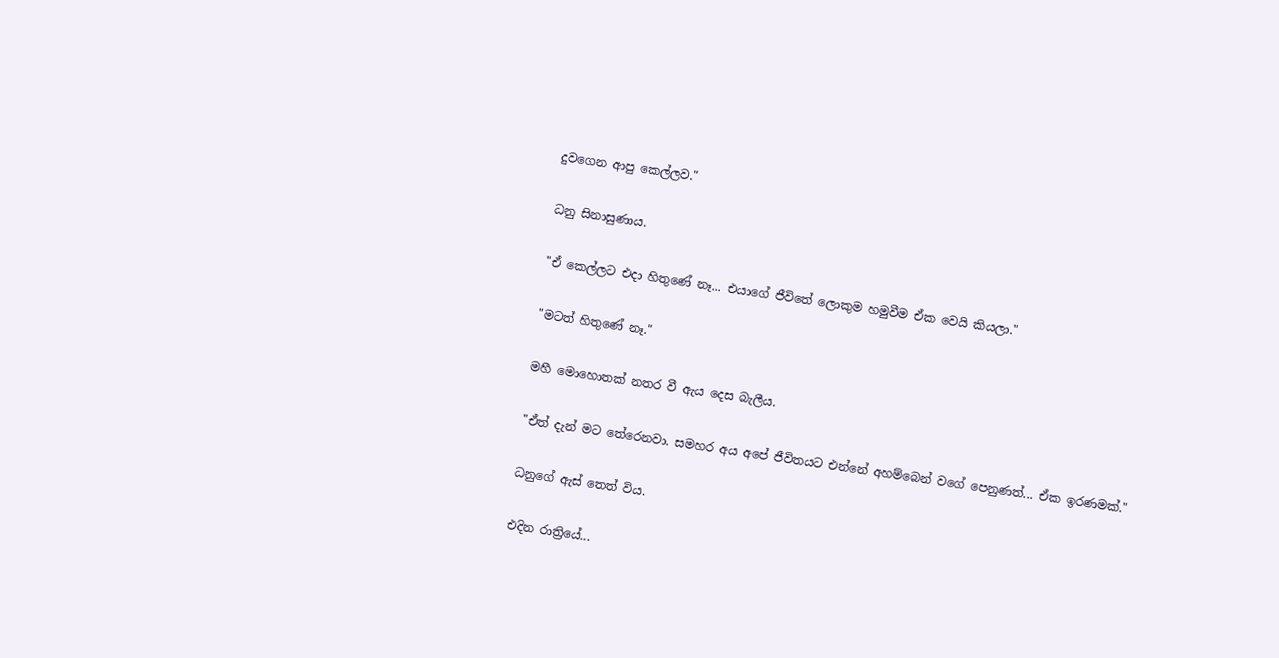දුවගෙන ආපු කෙල්ලව."

ධනු සිනාසුණාය.

"ඒ කෙල්ලට එදා හිතුණේ නෑ... එයාගේ ජීවිතේ ලොකුම හමුවීම ඒක වෙයි කියලා."

"මටත් හිතුණේ නෑ."

මහී මොහොතක් නතර වී ඇය දෙස බැලීය.

"ඒත් දැන් මට තේරෙනවා. සමහර අය අපේ ජීවිතයට එන්නේ අහම්බෙන් වගේ පෙනුණත්... ඒක ඉරණමක්."

ධනුගේ ඇස් තෙත් විය.

එදින රාත්‍රියේ...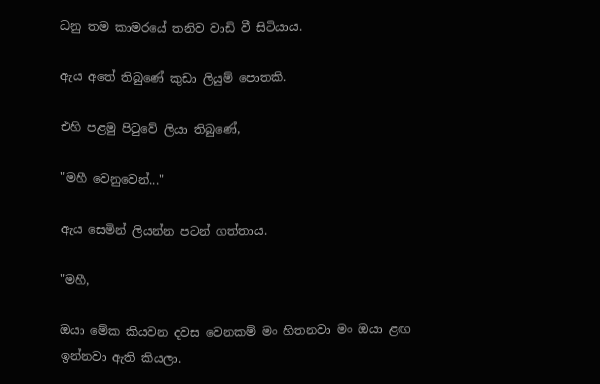ධනු තම කාමරයේ තනිව වාඩි වී සිටියාය.

ඇය අතේ තිබුණේ කුඩා ලියුම් පොතකි.

එහි පළමු පිටුවේ ලියා තිබුණේ,

"මහී වෙනුවෙන්..."

ඇය සෙමින් ලියන්න පටන් ගත්තාය.

"මහී,

ඔයා මේක කියවන දවස වෙනකම් මං හිතනවා මං ඔයා ළඟ ඉන්නවා ඇති කියලා.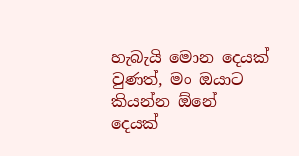හැබැයි මොන දෙයක් වුණත්, මං ඔයාට කියන්න ඕනේ දෙයක්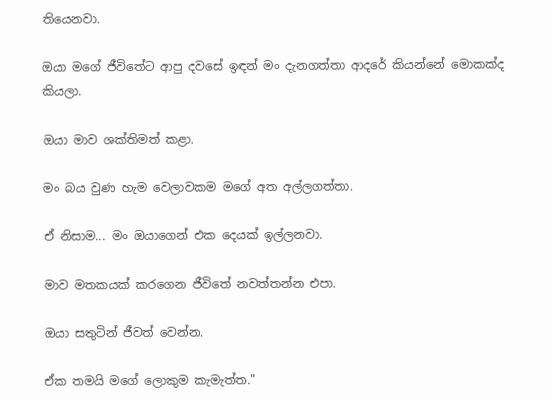තියෙනවා.

ඔයා මගේ ජීවිතේට ආපු දවසේ ඉඳන් මං දැනගත්තා ආදරේ කියන්නේ මොකක්ද කියලා.

ඔයා මාව ශක්තිමත් කළා.

මං බය වුණ හැම වෙලාවකම මගේ අත අල්ලගත්තා.

ඒ නිසාම... මං ඔයාගෙන් එක දෙයක් ඉල්ලනවා.

මාව මතකයක් කරගෙන ජීවිතේ නවත්තන්න එපා.

ඔයා සතුටින් ජීවත් වෙන්න.

ඒක තමයි මගේ ලොකුම කැමැත්ත."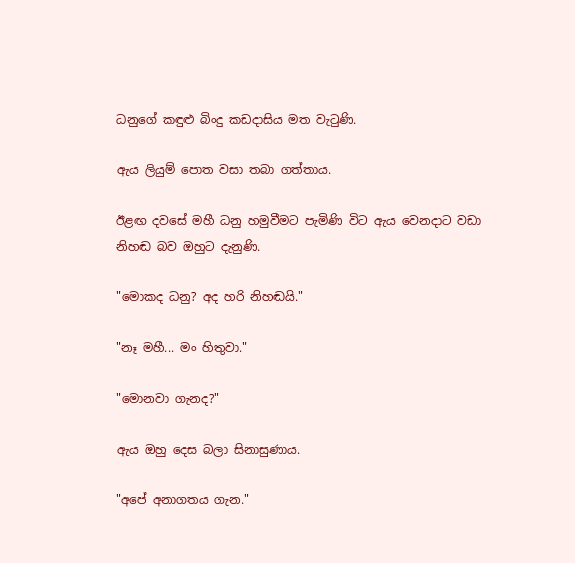ධනුගේ කඳුළු බිංදු කඩදාසිය මත වැටුණි.

ඇය ලියුම් පොත වසා තබා ගත්තාය.

ඊළඟ දවසේ මහී ධනු හමුවීමට පැමිණි විට ඇය වෙනදාට වඩා නිහඬ බව ඔහුට දැනුණි.

"මොකද ධනු? අද හරි නිහඬයි."

"නෑ මහී... මං හිතුවා."

"මොනවා ගැනද?"

ඇය ඔහු දෙස බලා සිනාසුණාය.

"අපේ අනාගතය ගැන."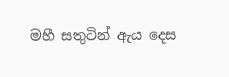මහී සතුටින් ඇය දෙස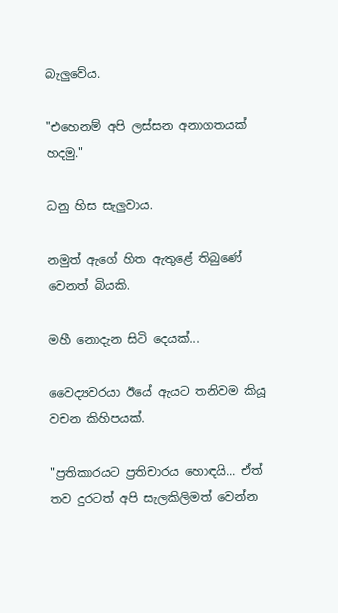බැලුවේය.

"එහෙනම් අපි ලස්සන අනාගතයක් හදමු."

ධනු හිස සැලුවාය.

නමුත් ඇගේ හිත ඇතුළේ තිබුණේ වෙනත් බියකි.

මහී නොදැන සිටි දෙයක්...

වෛද්‍යවරයා ඊයේ ඇයට තනිවම කියූ වචන කිහිපයක්.

"ප්‍රතිකාරයට ප්‍රතිචාරය හොඳයි... ඒත් තව දුරටත් අපි සැලකිලිමත් වෙන්න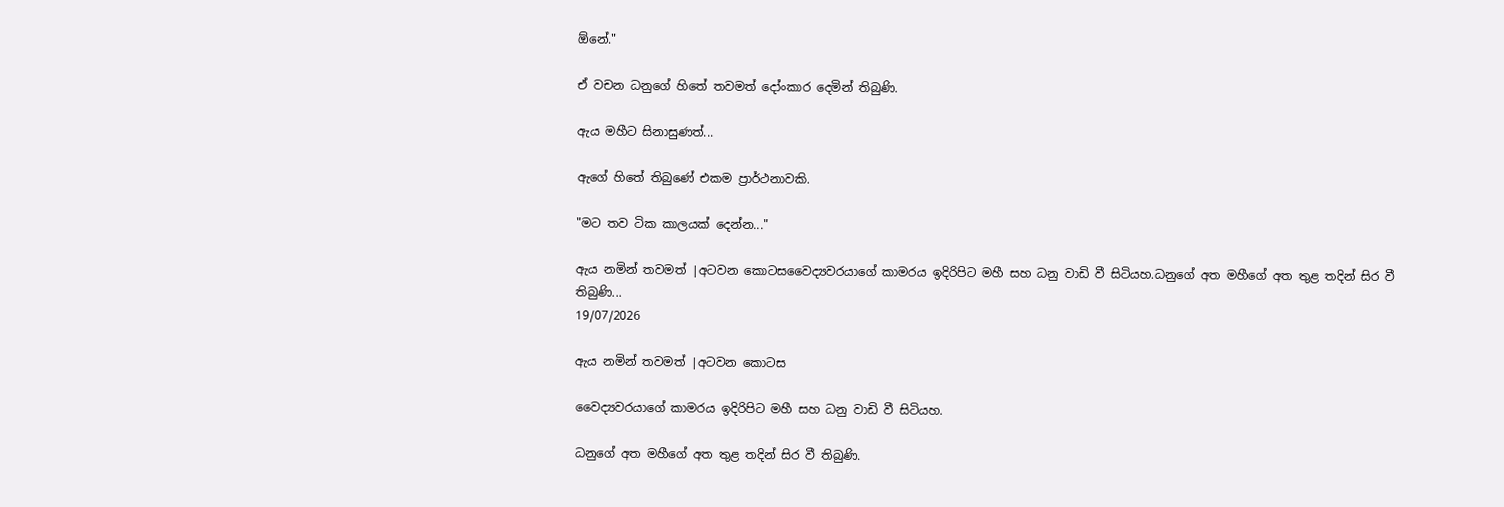ඕනේ."

ඒ වචන ධනුගේ හිතේ තවමත් දෝංකාර දෙමින් තිබුණි.

ඇය මහීට සිනාසුණත්...

ඇගේ හිතේ තිබුණේ එකම ප්‍රාර්ථනාවකි.

"මට තව ටික කාලයක් දෙන්න..."

ඇය නමින් තවමත් |අටවන කොටසවෛද්‍යවරයාගේ කාමරය ඉදිරිපිට මහී සහ ධනු වාඩි වී සිටියහ.ධනුගේ අත මහීගේ අත තුළ තදින් සිර වී තිබුණි...
19/07/2026

ඇය නමින් තවමත් |අටවන කොටස

වෛද්‍යවරයාගේ කාමරය ඉදිරිපිට මහී සහ ධනු වාඩි වී සිටියහ.

ධනුගේ අත මහීගේ අත තුළ තදින් සිර වී තිබුණි.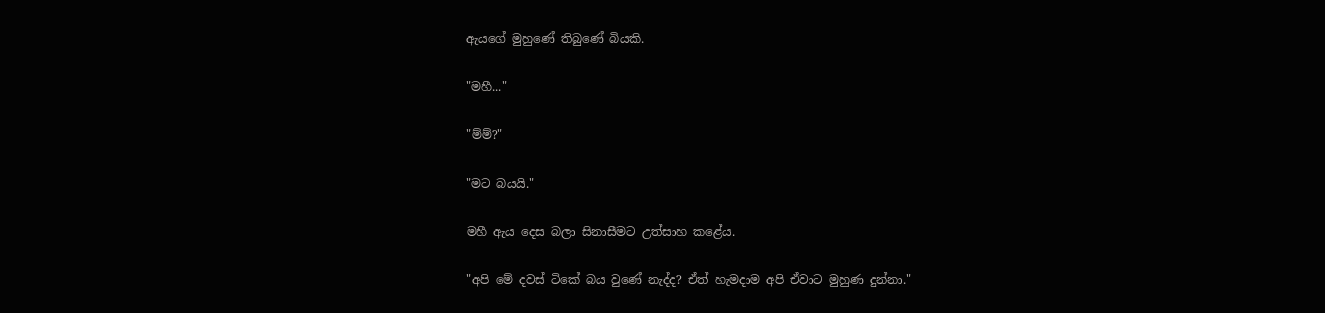ඇයගේ මුහුණේ තිබුණේ බියකි.

"මහී..."

"ම්ම්?"

"මට බයයි."

මහී ඇය දෙස බලා සිනාසීමට උත්සාහ කළේය.

"අපි මේ දවස් ටිකේ බය වුණේ නැද්ද? ඒත් හැමදාම අපි ඒවාට මුහුණ දුන්නා."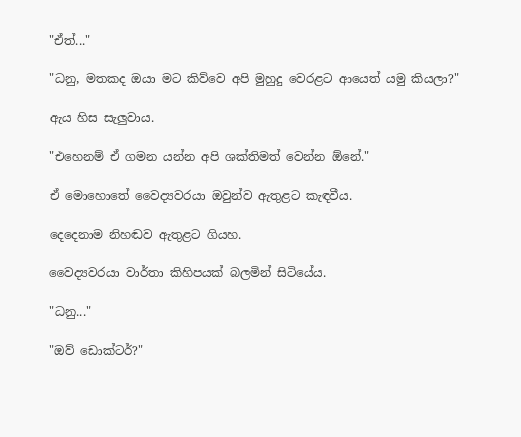"ඒත්..."

"ධනු, මතකද ඔයා මට කිව්වෙ අපි මුහුදු වෙරළට ආයෙත් යමු කියලා?"

ඇය හිස සැලුවාය.

"එහෙනම් ඒ ගමන යන්න අපි ශක්තිමත් වෙන්න ඕනේ."

ඒ මොහොතේ වෛද්‍යවරයා ඔවුන්ව ඇතුළට කැඳවීය.

දෙදෙනාම නිහඬව ඇතුළට ගියහ.

වෛද්‍යවරයා වාර්තා කිහිපයක් බලමින් සිටියේය.

"ධනු..."

"ඔව් ඩොක්ටර්?"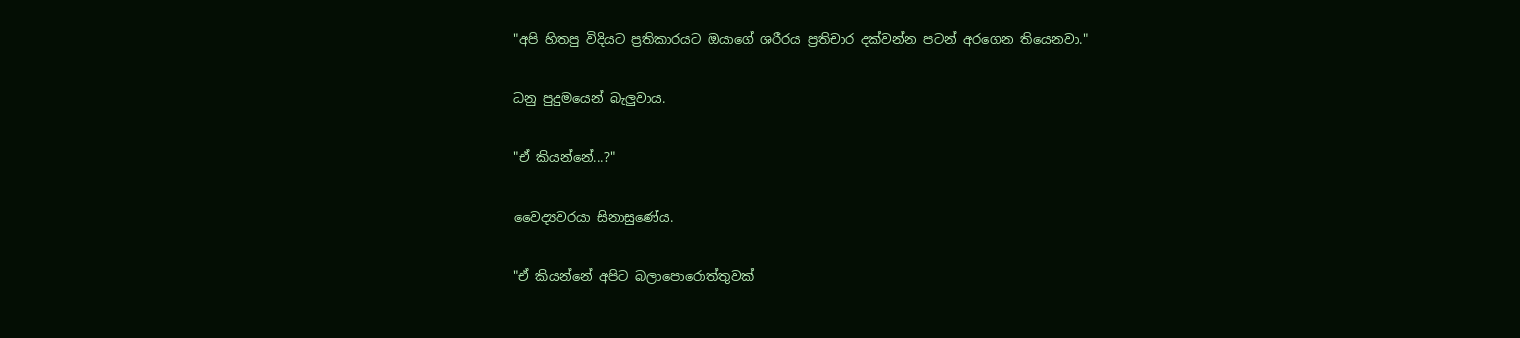"අපි හිතපු විදියට ප්‍රතිකාරයට ඔයාගේ ශරීරය ප්‍රතිචාර දක්වන්න පටන් අරගෙන තියෙනවා."

ධනු පුදුමයෙන් බැලුවාය.

"ඒ කියන්නේ...?"

වෛද්‍යවරයා සිනාසුණේය.

"ඒ කියන්නේ අපිට බලාපොරොත්තුවක්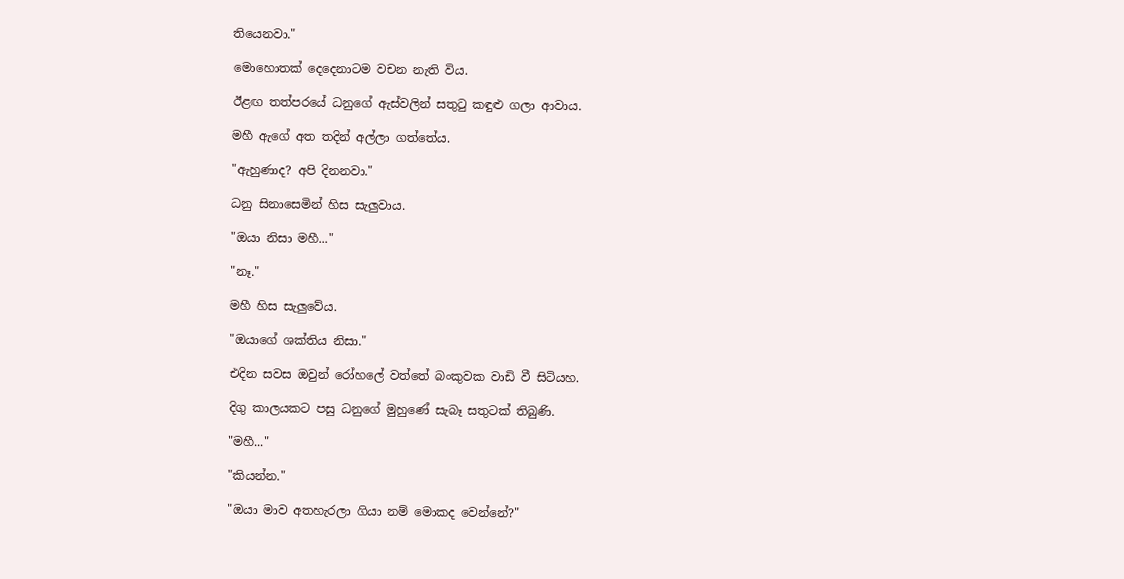තියෙනවා."

මොහොතක් දෙදෙනාටම වචන නැති විය.

ඊළඟ තත්පරයේ ධනුගේ ඇස්වලින් සතුටු කඳුළු ගලා ආවාය.

මහී ඇගේ අත තදින් අල්ලා ගත්තේය.

"ඇහුණාද? අපි දිනනවා."

ධනු සිනාසෙමින් හිස සැලුවාය.

"ඔයා නිසා මහී..."

"නෑ."

මහී හිස සැලුවේය.

"ඔයාගේ ශක්තිය නිසා."

එදින සවස ඔවුන් රෝහලේ වත්තේ බංකුවක වාඩි වී සිටියහ.

දිගු කාලයකට පසු ධනුගේ මුහුණේ සැබෑ සතුටක් තිබුණි.

"මහී..."

"කියන්න."

"ඔයා මාව අතහැරලා ගියා නම් මොකද වෙන්නේ?"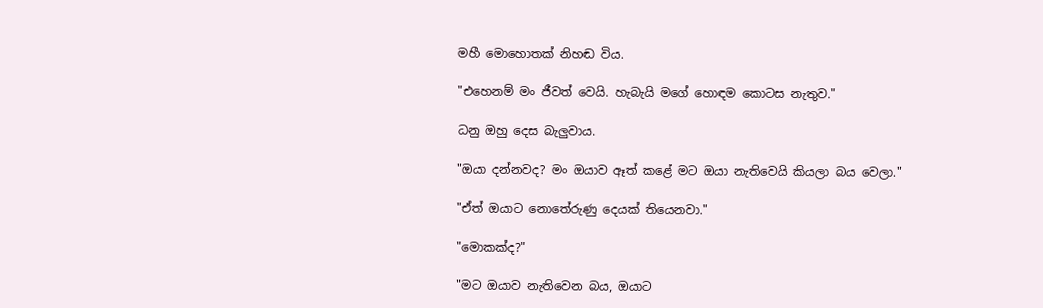මහී මොහොතක් නිහඬ විය.

"එහෙනම් මං ජීවත් වෙයි. හැබැයි මගේ හොඳම කොටස නැතුව."

ධනු ඔහු දෙස බැලුවාය.

"ඔයා දන්නවද? මං ඔයාව ඈත් කළේ මට ඔයා නැතිවෙයි කියලා බය වෙලා."

"ඒත් ඔයාට නොතේරුණු දෙයක් තියෙනවා."

"මොකක්ද?"

"මට ඔයාව නැතිවෙන බය, ඔයාට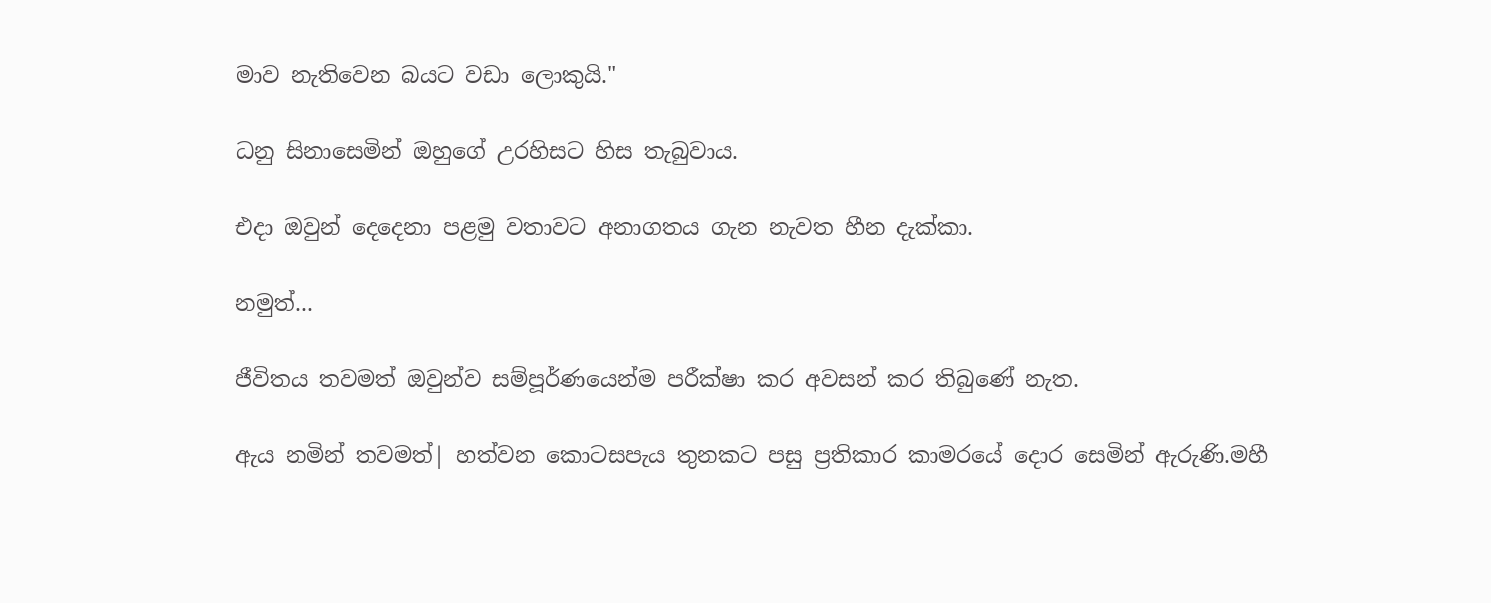මාව නැතිවෙන බයට වඩා ලොකුයි."

ධනු සිනාසෙමින් ඔහුගේ උරහිසට හිස තැබුවාය.

එදා ඔවුන් දෙදෙනා පළමු වතාවට අනාගතය ගැන නැවත හීන දැක්කා.

නමුත්...

ජීවිතය තවමත් ඔවුන්ව සම්පූර්ණයෙන්ම පරීක්ෂා කර අවසන් කර තිබුණේ නැත.

ඇය නමින් තවමත්| හත්වන කොටසපැය තුනකට පසු ප්‍රතිකාර කාමරයේ දොර සෙමින් ඇරුණි.මහී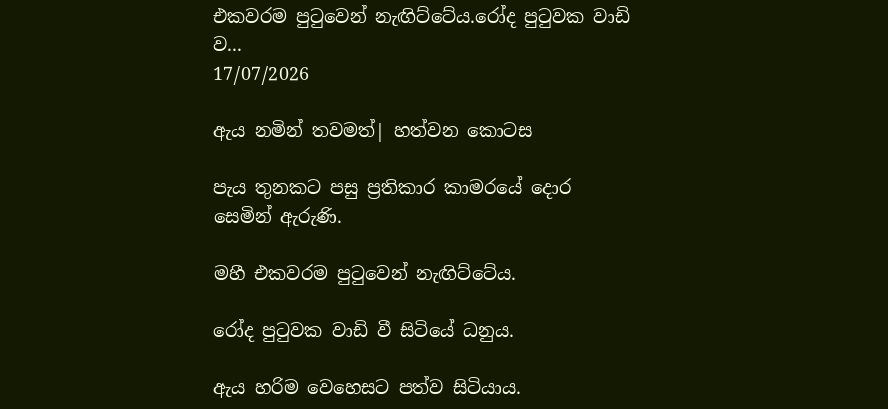එකවරම පුටුවෙන් නැඟිට්ටේය.රෝද පුටුවක වාඩි ව...
17/07/2026

ඇය නමින් තවමත්| හත්වන කොටස

පැය තුනකට පසු ප්‍රතිකාර කාමරයේ දොර සෙමින් ඇරුණි.

මහී එකවරම පුටුවෙන් නැඟිට්ටේය.

රෝද පුටුවක වාඩි වී සිටියේ ධනුය.

ඇය හරිම වෙහෙසට පත්ව සිටියාය.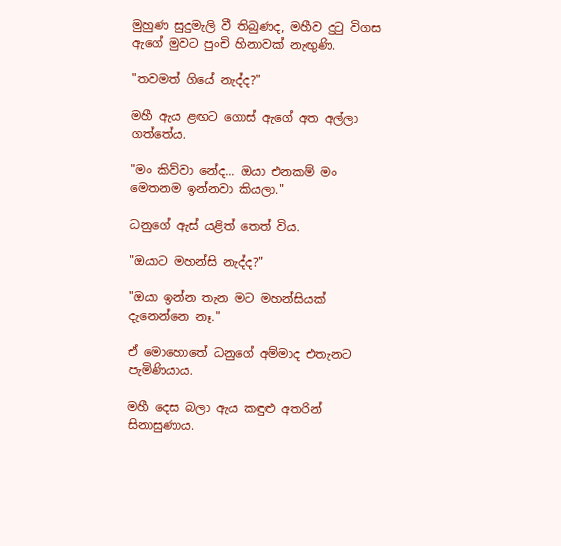මුහුණ සුදුමැලි වී තිබුණද, මහීව දුටු විගස ඇගේ මුවට පුංචි හිනාවක් නැඟුණි.

"තවමත් ගියේ නැද්ද?"

මහී ඇය ළඟට ගොස් ඇගේ අත අල්ලා ගත්තේය.

"මං කිව්වා නේද... ඔයා එනකම් මං මෙතනම ඉන්නවා කියලා."

ධනුගේ ඇස් යළිත් තෙත් විය.

"ඔයාට මහන්සි නැද්ද?"

"ඔයා ඉන්න තැන මට මහන්සියක් දැනෙන්නෙ නෑ."

ඒ මොහොතේ ධනුගේ අම්මාද එතැනට පැමිණියාය.

මහී දෙස බලා ඇය කඳුළු අතරින් සිනාසුණාය.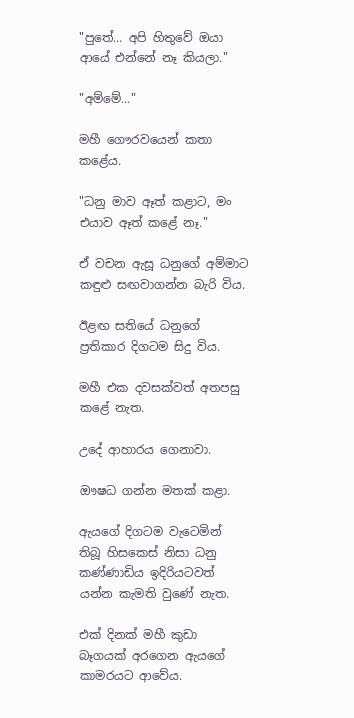"පුතේ... අපි හිතුවේ ඔයා ආයේ එන්නේ නෑ කියලා."

"අම්මේ..."

මහී ගෞරවයෙන් කතා කළේය.

"ධනු මාව ඈත් කළාට, මං එයාව ඈත් කළේ නෑ."

ඒ වචන ඇසූ ධනුගේ අම්මාට කඳුළු සඟවාගන්න බැරි විය.

ඊළඟ සතියේ ධනුගේ ප්‍රතිකාර දිගටම සිදු විය.

මහී එක දවසක්වත් අතපසු කළේ නැත.

උදේ ආහාරය ගෙනාවා.

ඖෂධ ගන්න මතක් කළා.

ඇයගේ දිගටම වැටෙමින් තිබූ හිසකෙස් නිසා ධනු කණ්ණාඩිය ඉදිරියටවත් යන්න කැමති වුණේ නැත.

එක් දිනක් මහී කුඩා බෑගයක් අරගෙන ඇයගේ කාමරයට ආවේය.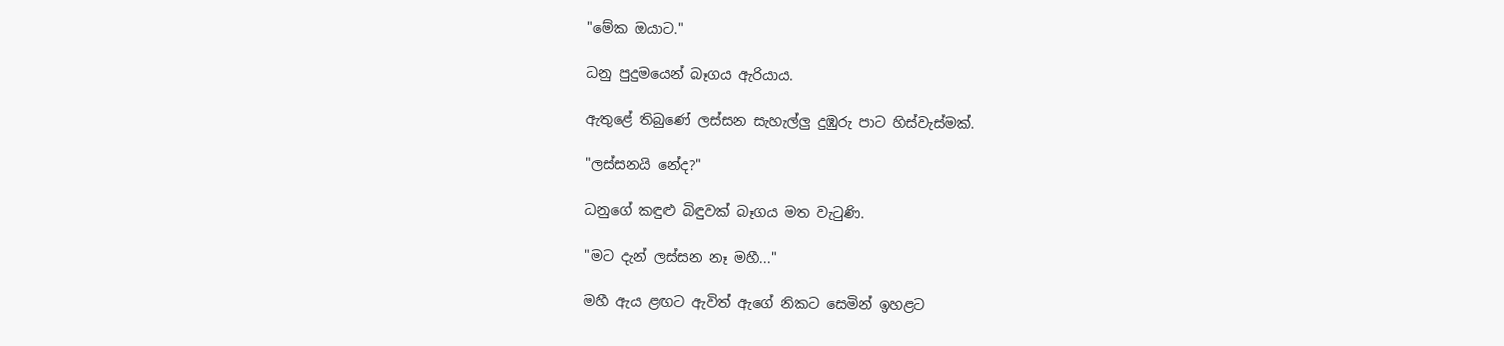"මේක ඔයාට."

ධනු පුදුමයෙන් බෑගය ඇරියාය.

ඇතුළේ තිබුණේ ලස්සන සැහැල්ලු දුඹුරු පාට හිස්වැස්මක්.

"ලස්සනයි නේද?"

ධනුගේ කඳුළු බිඳුවක් බෑගය මත වැටුණි.

"මට දැන් ලස්සන නෑ මහී..."

මහී ඇය ළඟට ඇවිත් ඇගේ නිකට සෙමින් ඉහළට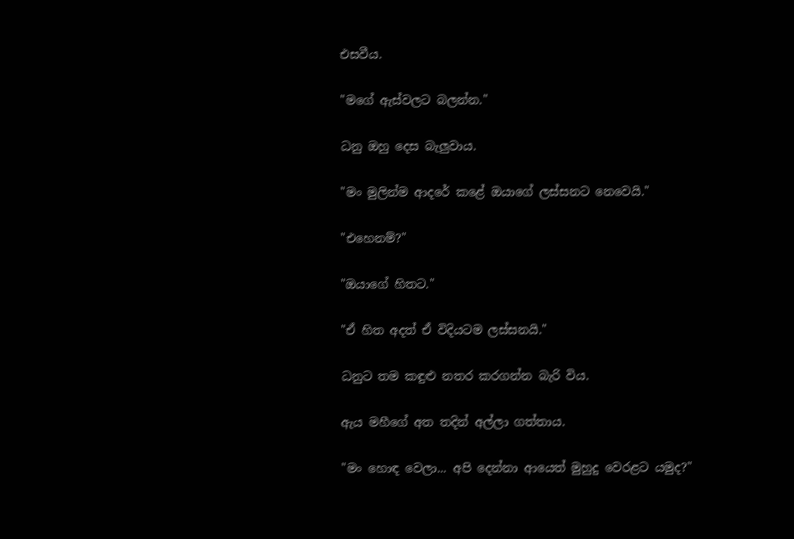එසවීය.

"මගේ ඇස්වලට බලන්න."

ධනු ඔහු දෙස බැලුවාය.

"මං මුලින්ම ආදරේ කළේ ඔයාගේ ලස්සනට නෙවෙයි."

"එහෙනම්?"

"ඔයාගේ හිතට."

"ඒ හිත අදත් ඒ විදියටම ලස්සනයි."

ධනුට තම කඳුළු නතර කරගන්න බැරි විය.

ඇය මහීගේ අත තදින් අල්ලා ගත්තාය.

"මං හොඳ වෙලා... අපි දෙන්නා ආයෙත් මුහුදු වෙරළට යමුද?"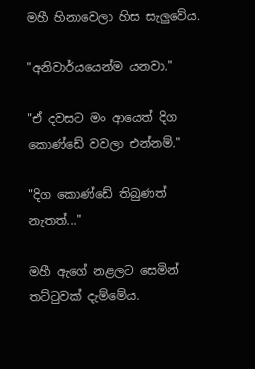මහී හිනාවෙලා හිස සැලුවේය.

"අනිවාර්යයෙන්ම යනවා."

"ඒ දවසට මං ආයෙත් දිග කොණ්ඩේ වවලා එන්නම්."

"දිග කොණ්ඩේ තිබුණත් නැතත්..."

මහී ඇගේ නළලට සෙමින් තට්ටුවක් දැම්මේය.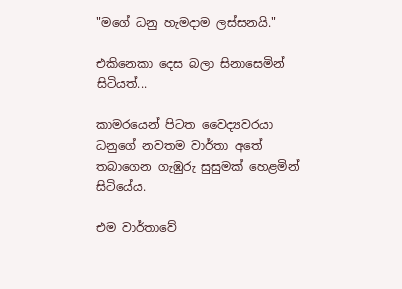"මගේ ධනු හැමදාම ලස්සනයි."

එකිනෙකා දෙස බලා සිනාසෙමින් සිටියත්...

කාමරයෙන් පිටත වෛද්‍යවරයා ධනුගේ නවතම වාර්තා අතේ තබාගෙන ගැඹුරු සුසුමක් හෙළමින් සිටියේය.

එම වාර්තාවේ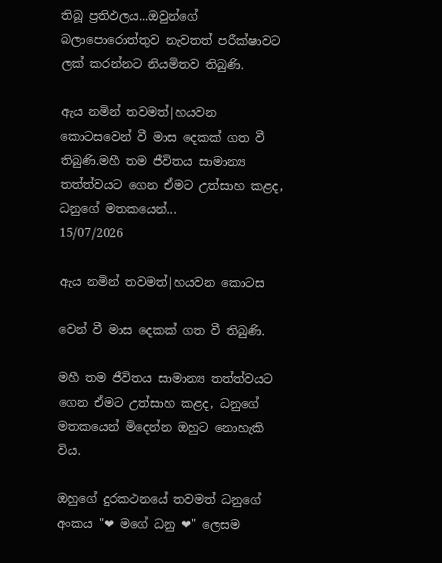තිබූ ප්‍රතිඵලය...ඔවුන්ගේ බලාපොරොත්තුව නැවතත් පරීක්ෂාවට ලක් කරන්නට නියමිතව තිබුණි.

ඇය නමින් තවමත්|හයවන කොටසවෙන් වී මාස දෙකක් ගත වී තිබුණි.මහී තම ජීවිතය සාමාන්‍ය තත්ත්වයට ගෙන ඒමට උත්සාහ කළද, ධනුගේ මතකයෙන්...
15/07/2026

ඇය නමින් තවමත්|හයවන කොටස

වෙන් වී මාස දෙකක් ගත වී තිබුණි.

මහී තම ජීවිතය සාමාන්‍ය තත්ත්වයට ගෙන ඒමට උත්සාහ කළද, ධනුගේ මතකයෙන් මිදෙන්න ඔහුට නොහැකි විය.

ඔහුගේ දුරකථනයේ තවමත් ධනුගේ අංකය "❤ මගේ ධනු ❤" ලෙසම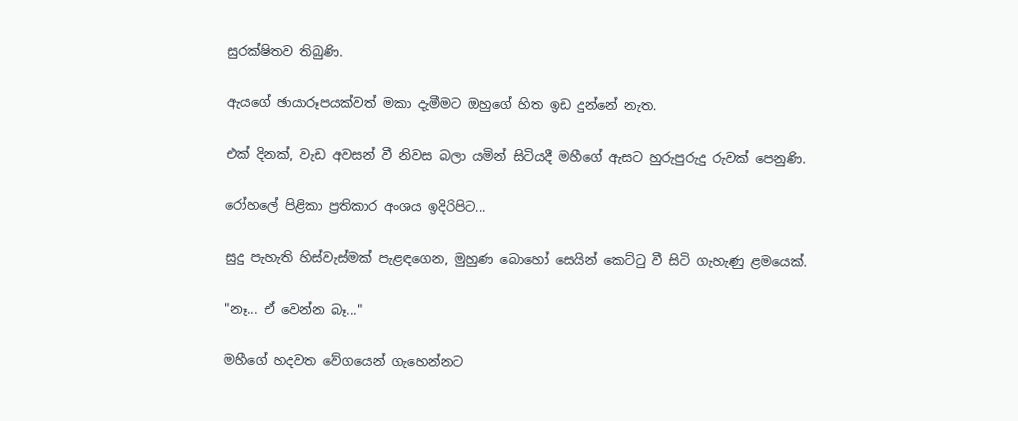සුරක්ෂිතව තිබුණි.

ඇයගේ ඡායාරූපයක්වත් මකා දැමීමට ඔහුගේ හිත ඉඩ දුන්නේ නැත.

එක් දිනක්, වැඩ අවසන් වී නිවස බලා යමින් සිටියදී මහීගේ ඇසට හුරුපුරුදු රුවක් පෙනුණි.

රෝහලේ පිළිකා ප්‍රතිකාර අංශය ඉදිරිපිට...

සුදු පැහැති හිස්වැස්මක් පැළඳගෙන, මුහුණ බොහෝ සෙයින් කෙට්ටු වී සිටි ගැහැණු ළමයෙක්.

"නෑ... ඒ වෙන්න බෑ..."

මහීගේ හදවත වේගයෙන් ගැහෙන්නට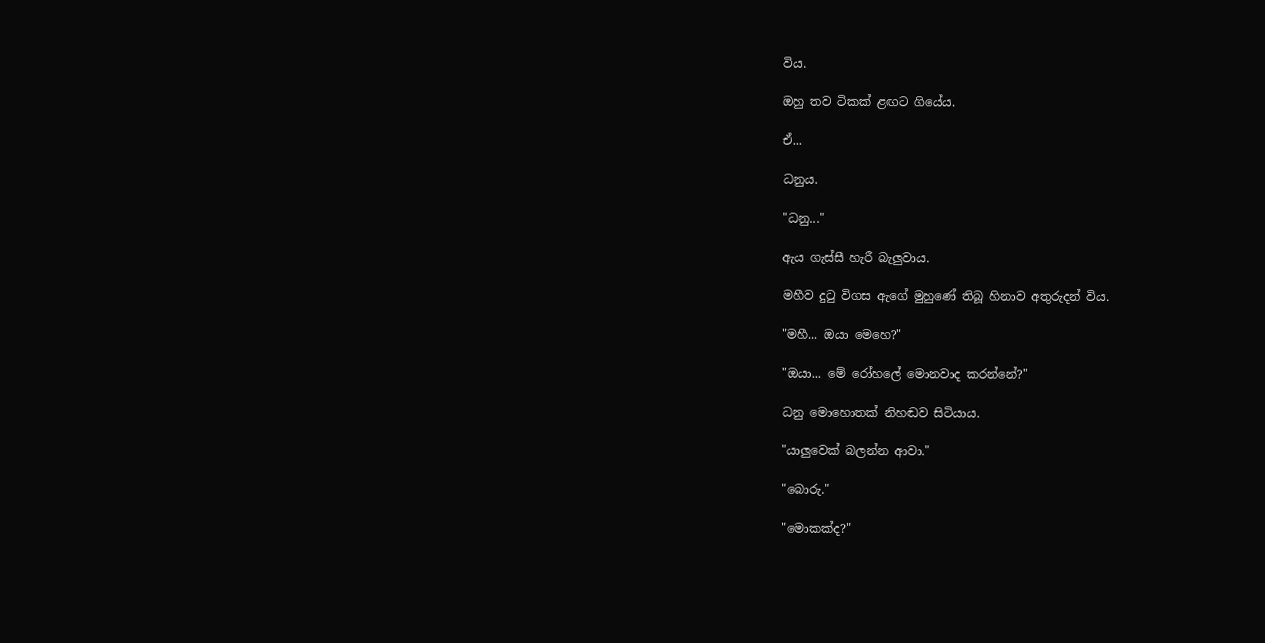විය.

ඔහු තව ටිකක් ළඟට ගියේය.

ඒ...

ධනුය.

"ධනු..."

ඇය ගැස්සී හැරී බැලුවාය.

මහීව දුටු විගස ඇගේ මුහුණේ තිබූ හිනාව අතුරුදන් විය.

"මහී... ඔයා මෙහෙ?"

"ඔයා... මේ රෝහලේ මොනවාද කරන්නේ?"

ධනු මොහොතක් නිහඬව සිටියාය.

"යාලුවෙක් බලන්න ආවා."

"බොරු."

"මොකක්ද?"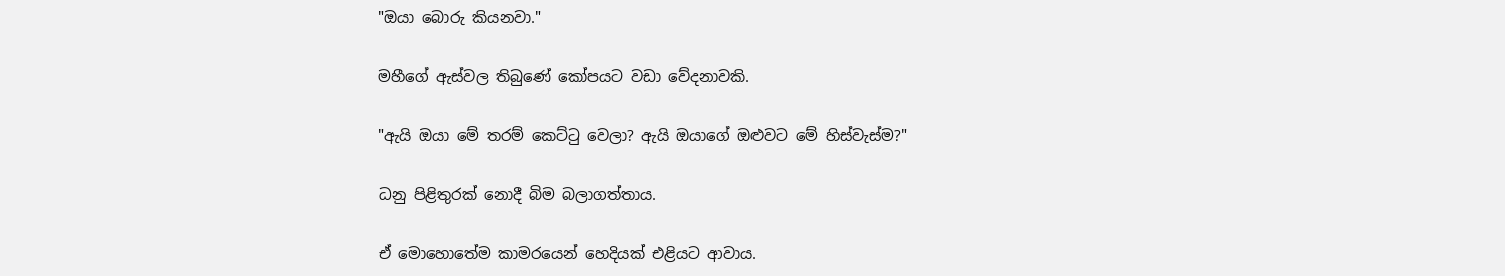"ඔයා බොරු කියනවා."

මහීගේ ඇස්වල තිබුණේ කෝපයට වඩා වේදනාවකි.

"ඇයි ඔයා මේ තරම් කෙට්ටු වෙලා? ඇයි ඔයාගේ ඔළුවට මේ හිස්වැස්ම?"

ධනු පිළිතුරක් නොදී බිම බලාගත්තාය.

ඒ මොහොතේම කාමරයෙන් හෙදියක් එළියට ආවාය.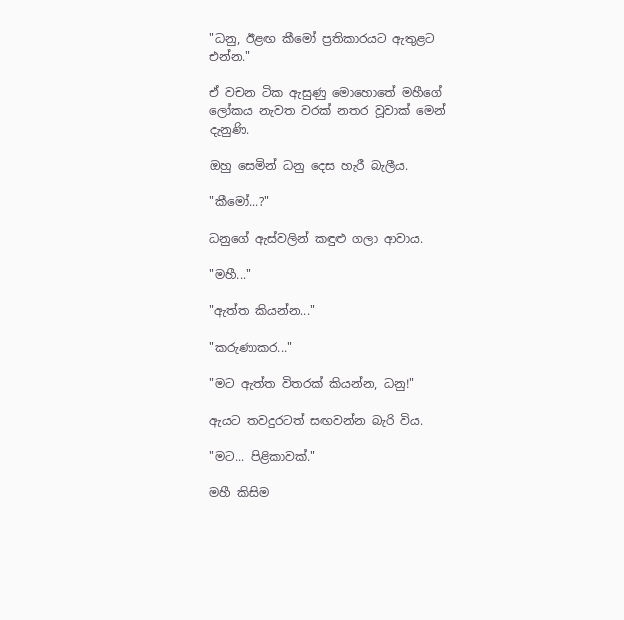"ධනු, ඊළඟ කීමෝ ප්‍රතිකාරයට ඇතුළට එන්න."

ඒ වචන ටික ඇසුණු මොහොතේ මහීගේ ලෝකය නැවත වරක් නතර වූවාක් මෙන් දැනුණි.

ඔහු සෙමින් ධනු දෙස හැරී බැලීය.

"කීමෝ...?"

ධනුගේ ඇස්වලින් කඳුළු ගලා ආවාය.

"මහී..."

"ඇත්ත කියන්න..."

"කරුණාකර..."

"මට ඇත්ත විතරක් කියන්න, ධනු!"

ඇයට තවදුරටත් සඟවන්න බැරි විය.

"මට... පිළිකාවක්."

මහී කිසිම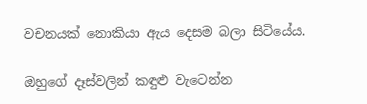වචනයක් නොකියා ඇය දෙසම බලා සිටියේය.

ඔහුගේ දෑස්වලින් කඳුළු වැටෙන්න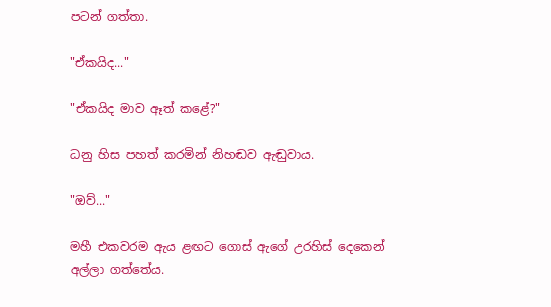පටන් ගත්තා.

"ඒකයිද..."

"ඒකයිද මාව ඈත් කළේ?"

ධනු හිස පහත් කරමින් නිහඬව ඇඬුවාය.

"ඔව්..."

මහී එකවරම ඇය ළඟට ගොස් ඇගේ උරහිස් දෙකෙන් අල්ලා ගත්තේය.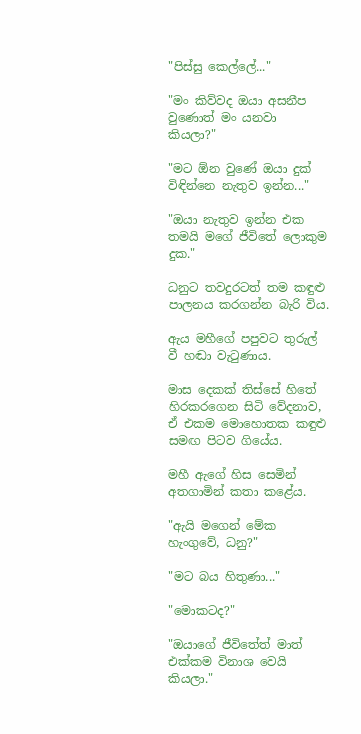"පිස්සු කෙල්ලේ..."

"මං කිව්වද ඔයා අසනීප වුණොත් මං යනවා කියලා?"

"මට ඕන වුණේ ඔයා දුක් විඳින්නෙ නැතුව ඉන්න..."

"ඔයා නැතුව ඉන්න එක තමයි මගේ ජීවිතේ ලොකුම දුක."

ධනුට තවදුරටත් තම කඳුළු පාලනය කරගන්න බැරි විය.

ඇය මහීගේ පපුවට තුරුල් වී හඬා වැටුණාය.

මාස දෙකක් තිස්සේ හිතේ හිරකරගෙන සිටි වේදනාව, ඒ එකම මොහොතක කඳුළු සමඟ පිටව ගියේය.

මහී ඇගේ හිස සෙමින් අතගාමින් කතා කළේය.

"ඇයි මගෙන් මේක හැංගුවේ, ධනු?"

"මට බය හිතුණා..."

"මොකටද?"

"ඔයාගේ ජීවිතේත් මාත් එක්කම විනාශ වෙයි කියලා."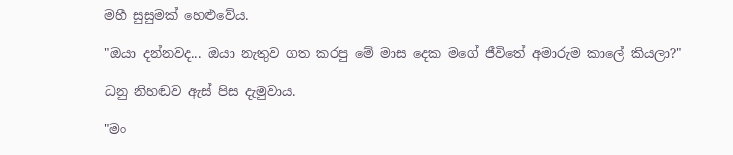මහී සුසුමක් හෙළුවේය.

"ඔයා දන්නවද... ඔයා නැතුව ගත කරපු මේ මාස දෙක මගේ ජීවිතේ අමාරුම කාලේ කියලා?"

ධනු නිහඬව ඇස් පිස දැමුවාය.

"මං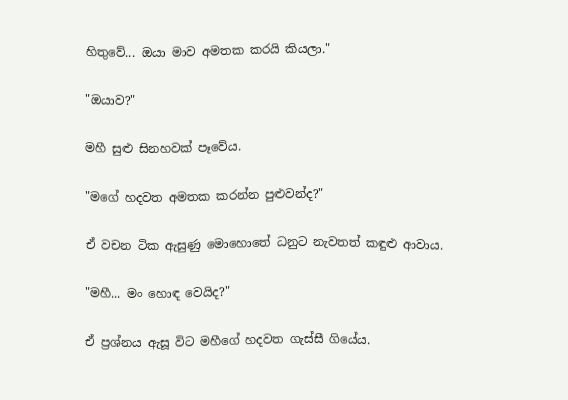හිතුවේ... ඔයා මාව අමතක කරයි කියලා."

"ඔයාව?"

මහී සුළු සිනහවක් පෑවේය.

"මගේ හදවත අමතක කරන්න පුළුවන්ද?"

ඒ වචන ටික ඇසුණු මොහොතේ ධනුට නැවතත් කඳුළු ආවාය.

"මහී... මං හොඳ වෙයිද?"

ඒ ප්‍රශ්නය ඇසූ විට මහීගේ හදවත ගැස්සී ගියේය.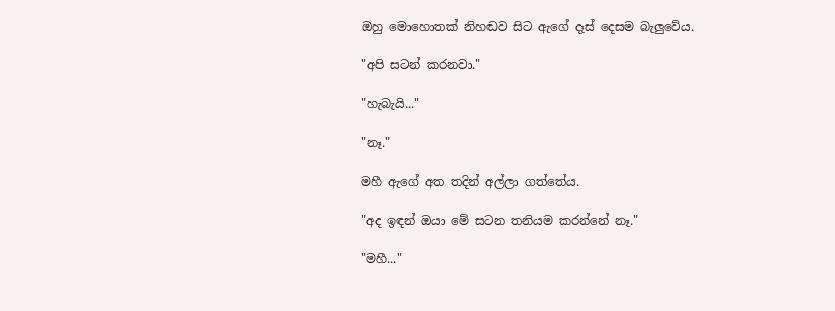ඔහු මොහොතක් නිහඬව සිට ඇගේ දෑස් දෙසම බැලුවේය.

"අපි සටන් කරනවා."

"හැබැයි..."

"නෑ."

මහී ඇගේ අත තදින් අල්ලා ගත්තේය.

"අද ඉඳන් ඔයා මේ සටන තනියම කරන්නේ නෑ."

"මහී..."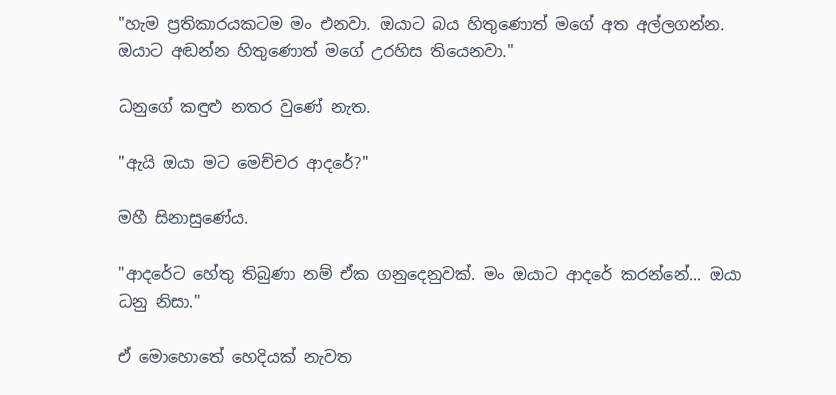"හැම ප්‍රතිකාරයකටම මං එනවා. ඔයාට බය හිතුණොත් මගේ අත අල්ලගන්න. ඔයාට අඬන්න හිතුණොත් මගේ උරහිස තියෙනවා."

ධනුගේ කඳුළු නතර වුණේ නැත.

"ඇයි ඔයා මට මෙච්චර ආදරේ?"

මහී සිනාසුණේය.

"ආදරේට හේතු තිබුණා නම් ඒක ගනුදෙනුවක්. මං ඔයාට ආදරේ කරන්නේ... ඔයා ධනු නිසා."

ඒ මොහොතේ හෙදියක් නැවත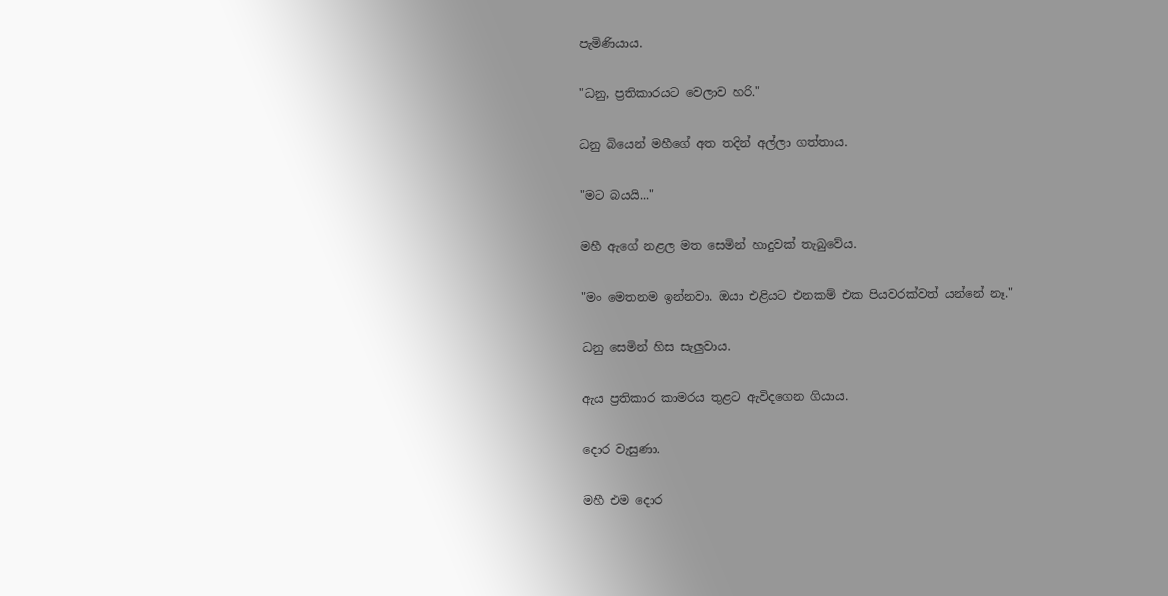පැමිණියාය.

"ධනු, ප්‍රතිකාරයට වෙලාව හරි."

ධනු බියෙන් මහීගේ අත තදින් අල්ලා ගත්තාය.

"මට බයයි..."

මහී ඇගේ නළල මත සෙමින් හාදුවක් තැබුවේය.

"මං මෙතනම ඉන්නවා. ඔයා එළියට එනකම් එක පියවරක්වත් යන්නේ නෑ."

ධනු සෙමින් හිස සැලුවාය.

ඇය ප්‍රතිකාර කාමරය තුළට ඇවිදගෙන ගියාය.

දොර වැසුණා.

මහී එම දොර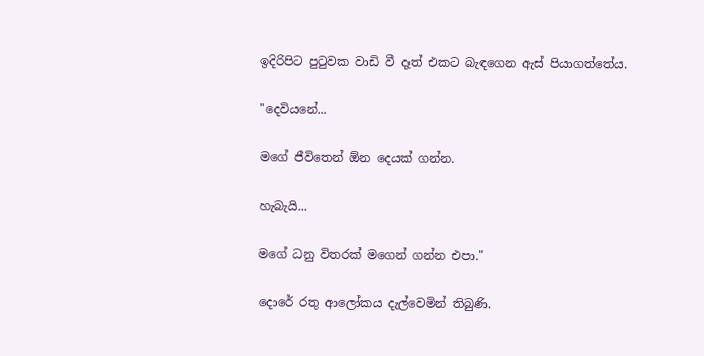ඉදිරිපිට පුටුවක වාඩි වී දෑත් එකට බැඳගෙන ඇස් පියාගත්තේය.

"දෙවියනේ...

මගේ ජීවිතෙන් ඕන දෙයක් ගන්න.

හැබැයි...

මගේ ධනු විතරක් මගෙන් ගන්න එපා."

දොරේ රතු ආලෝකය දැල්වෙමින් තිබුණි.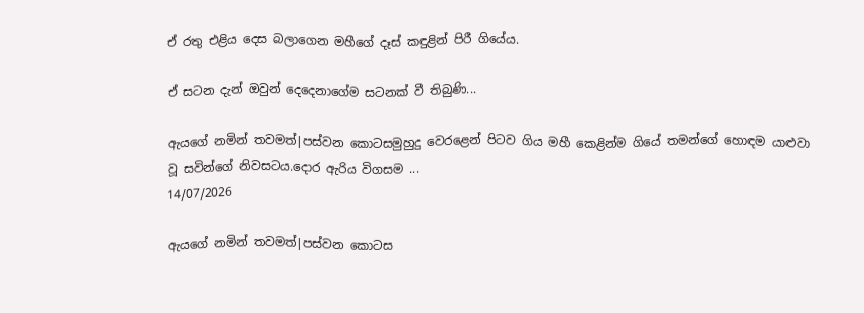ඒ රතු එළිය දෙස බලාගෙන මහීගේ දෑස් කඳුළින් පිරී ගියේය.

ඒ සටන දැන් ඔවුන් දෙදෙනාගේම සටනක් වී තිබුණි...

ඇයගේ නමින් තවමත්|පස්වන කොටසමුහුදු වෙරළෙන් පිටව ගිය මහී කෙළින්ම ගියේ තමන්ගේ හොඳම යාළුවා වූ සවින්ගේ නිවසටය.දොර ඇරිය විගසම ...
14/07/2026

ඇයගේ නමින් තවමත්|පස්වන කොටස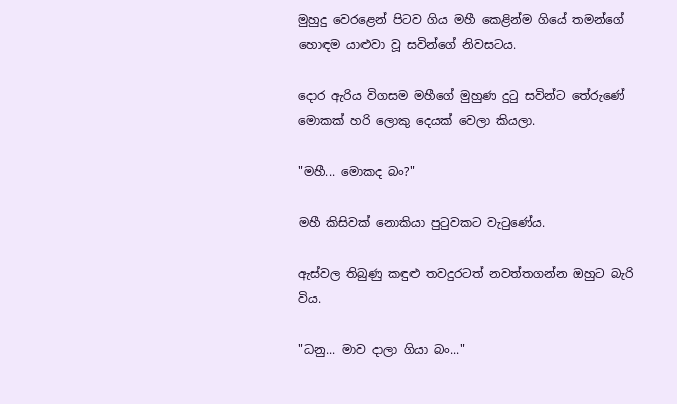මුහුදු වෙරළෙන් පිටව ගිය මහී කෙළින්ම ගියේ තමන්ගේ හොඳම යාළුවා වූ සවින්ගේ නිවසටය.

දොර ඇරිය විගසම මහීගේ මුහුණ දුටු සවින්ට තේරුණේ මොකක් හරි ලොකු දෙයක් වෙලා කියලා.

"මහී... මොකද බං?"

මහී කිසිවක් නොකියා පුටුවකට වැටුණේය.

ඇස්වල තිබුණු කඳුළු තවදුරටත් නවත්තගන්න ඔහුට බැරි විය.

"ධනු... මාව දාලා ගියා බං..."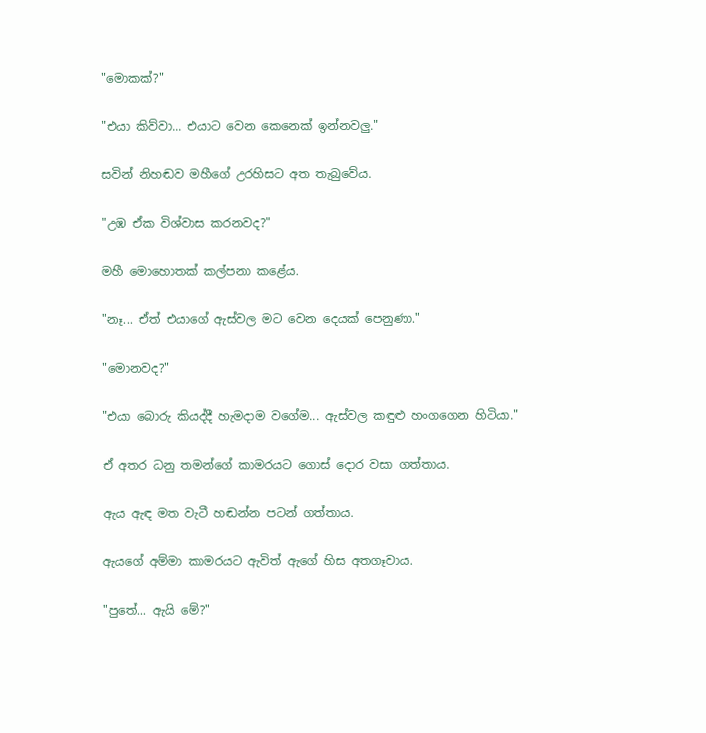"මොකක්?"

"එයා කිව්වා... එයාට වෙන කෙනෙක් ඉන්නවලු."

සවින් නිහඬව මහීගේ උරහිසට අත තැබුවේය.

"උඹ ඒක විශ්වාස කරනවද?"

මහී මොහොතක් කල්පනා කළේය.

"නෑ... ඒත් එයාගේ ඇස්වල මට වෙන දෙයක් පෙනුණා."

"මොනවද?"

"එයා බොරු කියද්දී හැමදාම වගේම... ඇස්වල කඳුළු හංගගෙන හිටියා."

ඒ අතර ධනු තමන්ගේ කාමරයට ගොස් දොර වසා ගත්තාය.

ඇය ඇඳ මත වැටී හඬන්න පටන් ගත්තාය.

ඇයගේ අම්මා කාමරයට ඇවිත් ඇගේ හිස අතගෑවාය.

"පුතේ... ඇයි මේ?"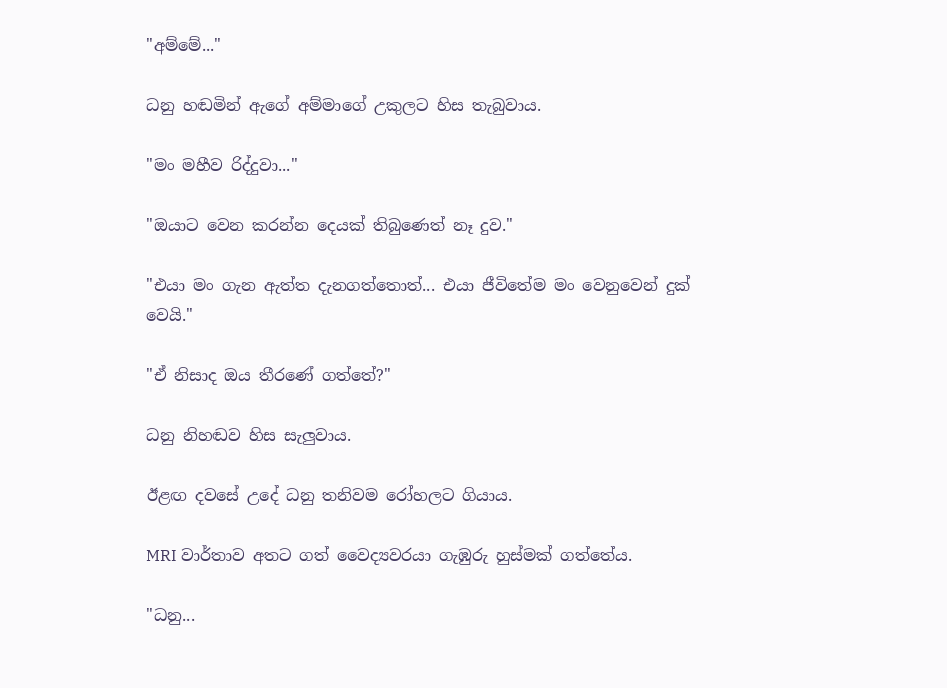"අම්මේ..."

ධනු හඬමින් ඇගේ අම්මාගේ උකුලට හිස තැබුවාය.

"මං මහීව රිද්දුවා..."

"ඔයාට වෙන කරන්න දෙයක් තිබුණෙත් නෑ දුව."

"එයා මං ගැන ඇත්ත දැනගත්තොත්... එයා ජීවිතේම මං වෙනුවෙන් දුක් වෙයි."

"ඒ නිසාද ඔය තීරණේ ගත්තේ?"

ධනු නිහඬව හිස සැලුවාය.

ඊළඟ දවසේ උදේ ධනු තනිවම රෝහලට ගියාය.

MRI වාර්තාව අතට ගත් වෛද්‍යවරයා ගැඹුරු හුස්මක් ගත්තේය.

"ධනු...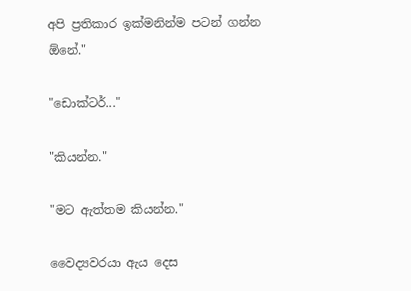අපි ප්‍රතිකාර ඉක්මනින්ම පටන් ගන්න ඕනේ."

"ඩොක්ටර්..."

"කියන්න."

"මට ඇත්තම කියන්න."

වෛද්‍යවරයා ඇය දෙස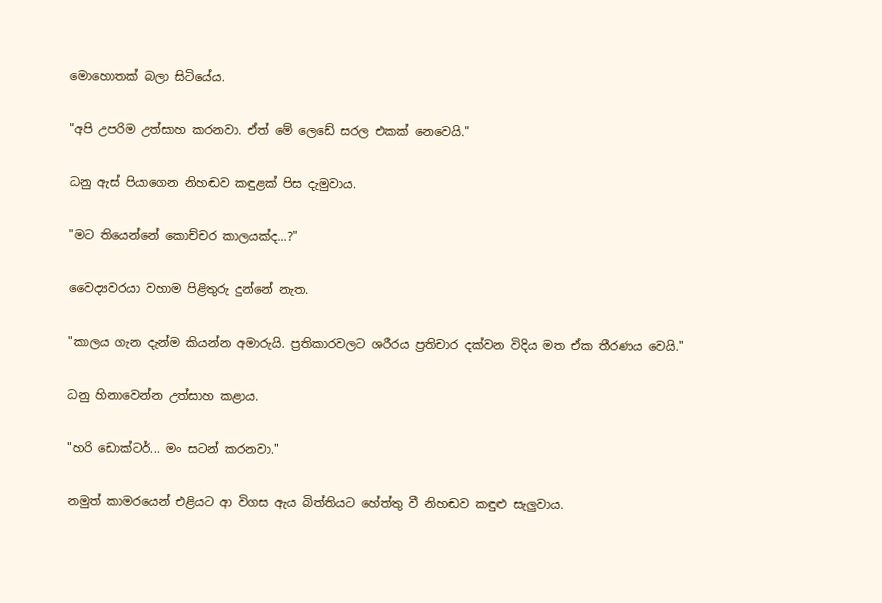මොහොතක් බලා සිටියේය.

"අපි උපරිම උත්සාහ කරනවා. ඒත් මේ ලෙඩේ සරල එකක් නෙවෙයි."

ධනු ඇස් පියාගෙන නිහඬව කඳුළක් පිස දැමුවාය.

"මට තියෙන්නේ කොච්චර කාලයක්ද...?"

වෛද්‍යවරයා වහාම පිළිතුරු දුන්නේ නැත.

"කාලය ගැන දැන්ම කියන්න අමාරුයි. ප්‍රතිකාරවලට ශරීරය ප්‍රතිචාර දක්වන විදිය මත ඒක තීරණය වෙයි."

ධනු හිනාවෙන්න උත්සාහ කළාය.

"හරි ඩොක්ටර්... මං සටන් කරනවා."

නමුත් කාමරයෙන් එළියට ආ විගස ඇය බිත්තියට හේත්තු වී නිහඬව කඳුළු සැලුවාය.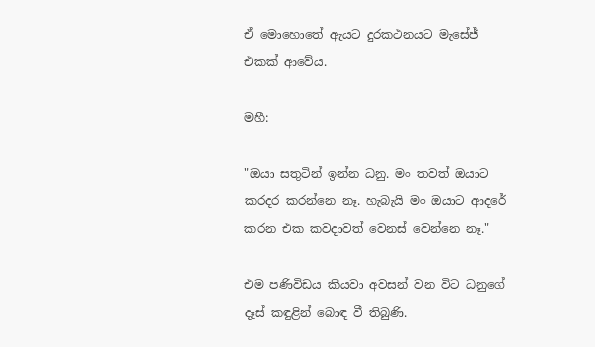ඒ මොහොතේ ඇයට දුරකථනයට මැසේජ් එකක් ආවේය.

මහී:

"ඔයා සතුටින් ඉන්න ධනු. මං තවත් ඔයාට කරදර කරන්නෙ නෑ. හැබැයි මං ඔයාට ආදරේ කරන එක කවදාවත් වෙනස් වෙන්නෙ නෑ."

එම පණිවිඩය කියවා අවසන් වන විට ධනුගේ දෑස් කඳුළින් බොඳ වී තිබුණි.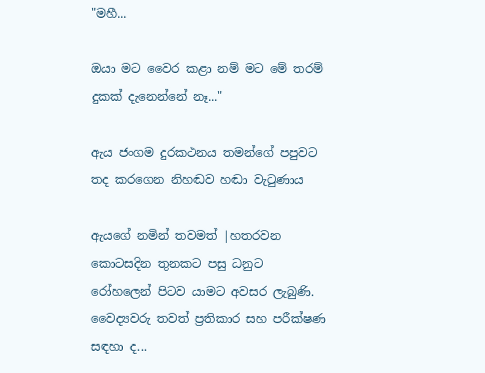"මහී...

ඔයා මට වෛර කළා නම් මට මේ තරම් දුකක් දැනෙන්නේ නෑ..."

ඇය ජංගම දුරකථනය තමන්ගේ පපුවට තද කරගෙන නිහඬව හඬා වැටුණාය

ඇයගේ නමින් තවමත් |හතරවන කොටසදින තුනකට පසු ධනුට රෝහලෙන් පිටව යාමට අවසර ලැබුණි. වෛද්‍යවරු තවත් ප්‍රතිකාර සහ පරීක්ෂණ සඳහා ද...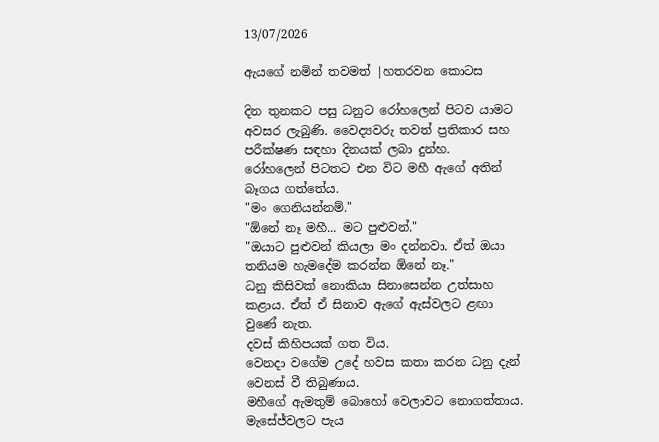13/07/2026

ඇයගේ නමින් තවමත් |හතරවන කොටස

දින තුනකට පසු ධනුට රෝහලෙන් පිටව යාමට අවසර ලැබුණි. වෛද්‍යවරු තවත් ප්‍රතිකාර සහ පරීක්ෂණ සඳහා දිනයක් ලබා දුන්හ.
රෝහලෙන් පිටතට එන විට මහී ඇගේ අතින් බෑගය ගත්තේය.
"මං ගෙනියන්නම්."
"ඕනේ නෑ මහී... මට පුළුවන්."
"ඔයාට පුළුවන් කියලා මං දන්නවා. ඒත් ඔයා තනියම හැමදේම කරන්න ඕනේ නෑ."
ධනු කිසිවක් නොකියා සිනාසෙන්න උත්සාහ කළාය. ඒත් ඒ සිනාව ඇගේ ඇස්වලට ළඟා වුණේ නැත.
දවස් කිහිපයක් ගත විය.
වෙනදා වගේම උදේ හවස කතා කරන ධනු දැන් වෙනස් වී තිබුණාය.
මහීගේ ඇමතුම් බොහෝ වෙලාවට නොගත්තාය.
මැසේජ්වලට පැය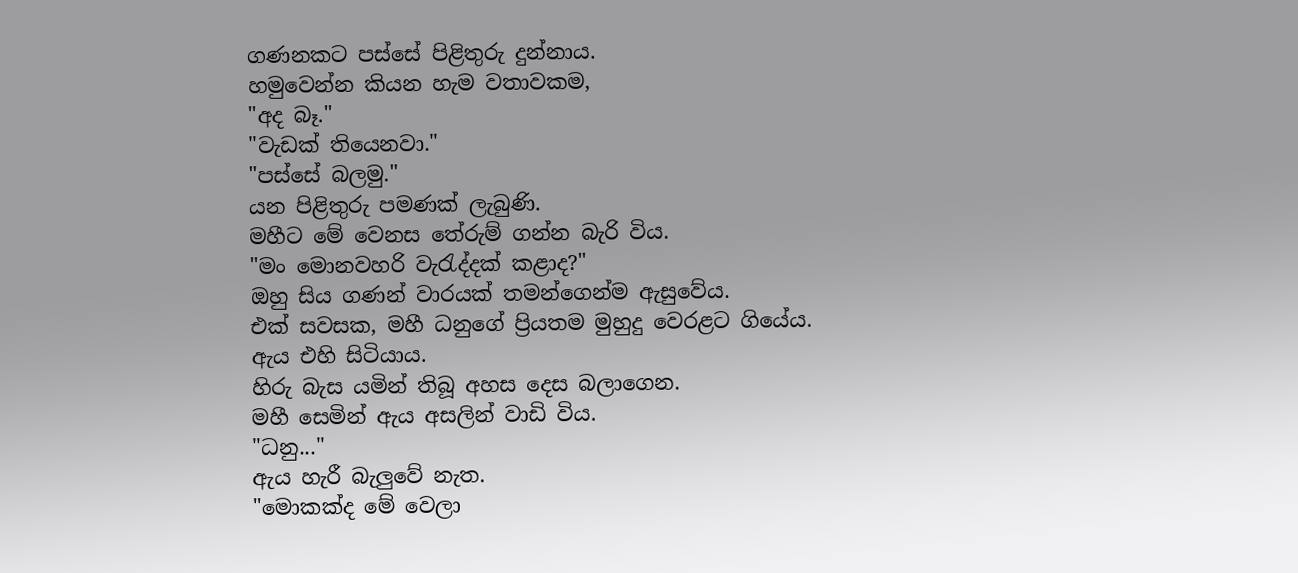ගණනකට පස්සේ පිළිතුරු දුන්නාය.
හමුවෙන්න කියන හැම වතාවකම,
"අද බෑ."
"වැඩක් තියෙනවා."
"පස්සේ බලමු."
යන පිළිතුරු පමණක් ලැබුණි.
මහීට මේ වෙනස තේරුම් ගන්න බැරි විය.
"මං මොනවහරි වැරැද්දක් කළාද?"
ඔහු සිය ගණන් වාරයක් තමන්ගෙන්ම ඇසුවේය.
එක් සවසක, මහී ධනුගේ ප්‍රියතම මුහුදු වෙරළට ගියේය.
ඇය එහි සිටියාය.
හිරු බැස යමින් තිබූ අහස දෙස බලාගෙන.
මහී සෙමින් ඇය අසලින් වාඩි විය.
"ධනු..."
ඇය හැරී බැලුවේ නැත.
"මොකක්ද මේ වෙලා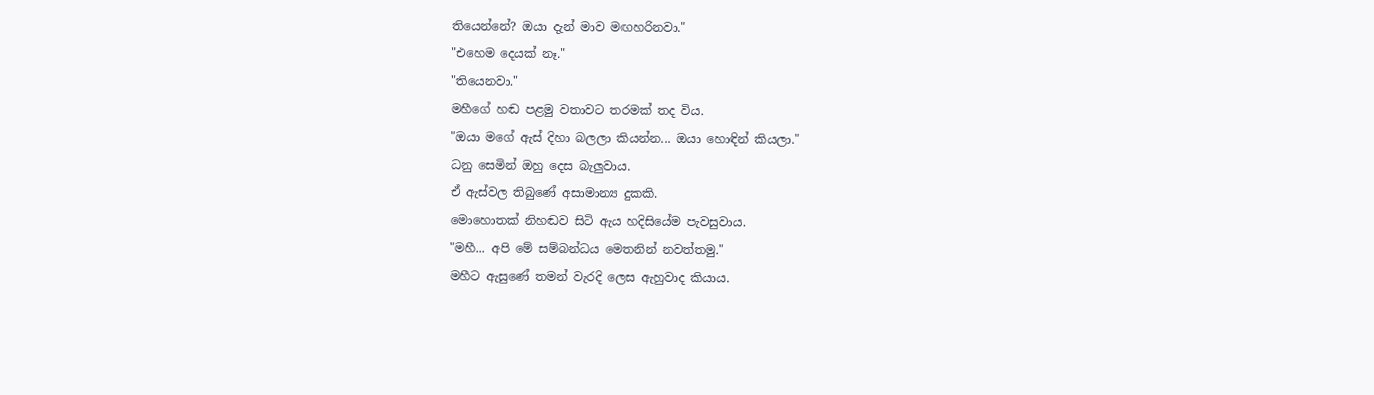තියෙන්නේ? ඔයා දැන් මාව මඟහරිනවා."
"එහෙම දෙයක් නෑ."
"තියෙනවා."
මහීගේ හඬ පළමු වතාවට තරමක් තද විය.
"ඔයා මගේ ඇස් දිහා බලලා කියන්න... ඔයා හොඳින් කියලා."
ධනු සෙමින් ඔහු දෙස බැලුවාය.
ඒ ඇස්වල තිබුණේ අසාමාන්‍ය දුකකි.
මොහොතක් නිහඬව සිටි ඇය හදිසියේම පැවසුවාය.
"මහී... අපි මේ සම්බන්ධය මෙතනින් නවත්තමු."
මහීට ඇසුණේ තමන් වැරදි ලෙස ඇහුවාද කියාය.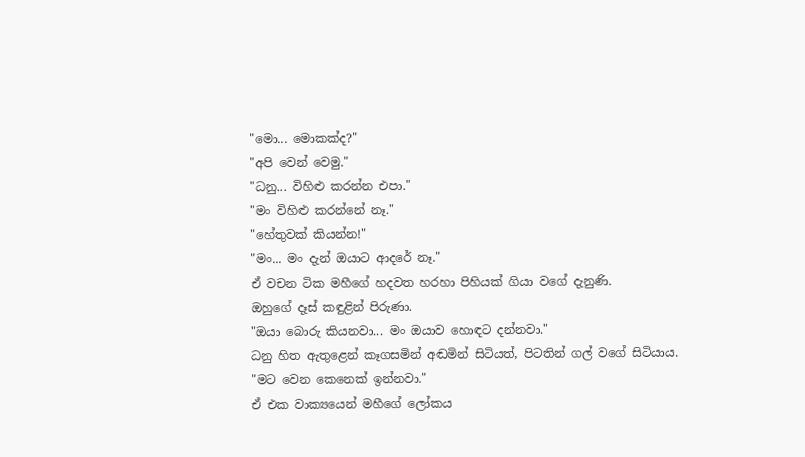"මො... මොකක්ද?"
"අපි වෙන් වෙමු."
"ධනු... විහිළු කරන්න එපා."
"මං විහිළු කරන්නේ නෑ."
"හේතුවක් කියන්න!"
"මං... මං දැන් ඔයාට ආදරේ නෑ."
ඒ වචන ටික මහීගේ හදවත හරහා පිහියක් ගියා වගේ දැනුණි.
ඔහුගේ දෑස් කඳුළින් පිරුණා.
"ඔයා බොරු කියනවා... මං ඔයාව හොඳට දන්නවා."
ධනු හිත ඇතුළෙන් කෑගසමින් අඬමින් සිටියත්, පිටතින් ගල් වගේ සිටියාය.
"මට වෙන කෙනෙක් ඉන්නවා."
ඒ එක වාක්‍යයෙන් මහීගේ ලෝකය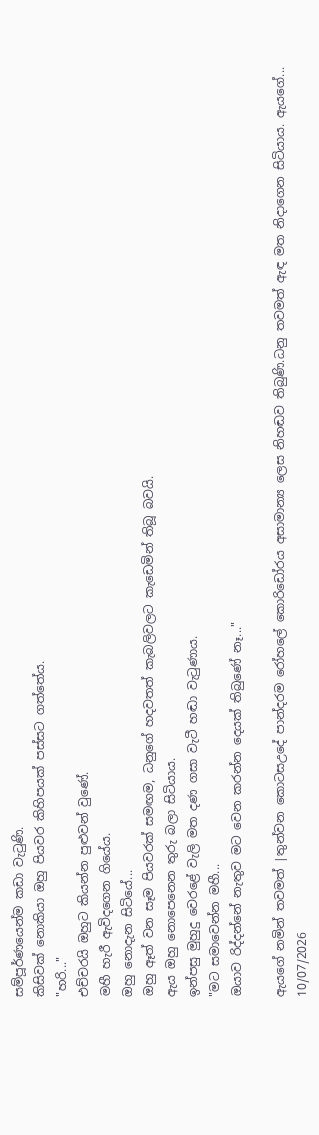සම්පූර්ණයෙන්ම කඩා වැටුණි.
කිසිවක් නොකියා ඔහු පියවර කිහිපයක් පස්සට ගත්තේය.
"හරි..."
එච්චරයි ඔහුට කියන්න පුළුවන් වුණේ.
මහී හැරී ඇවිදගෙන ගියේය.
ඔහු නොදැන සිටියේ...
ඔහු ඈත් වන සෑම පියවරක් සමඟම, ධනුගේ හදවතත් කැබලිවලට කැඩෙමින් තිබූ බවයි.
ඇය ඔහු නොපෙනෙන තුරු බලා සිටියාය.
ඉන්පසු මුහුදු වෙරළේ වැලි මත දණ ගසා වැටී හඬා වැටුණාය.
"මට සමාවෙන්න මහී...
ඔයාව රිද්දන්නේ නැතුව මට වෙන කරන්න දෙයක් තිබුණේ නෑ..."

ඇයගේ නමින් තවමත් |තුන්වන කොටසඋදේ පාන්දරම රෝහලේ කොරිඩෝරය අසාමාන්‍ය ලෙස නිහඬව තිබුණි.ධනු තවමත් ඇඳ මත නිදාගෙන සිටියාය. ඇයගේ...
10/07/2026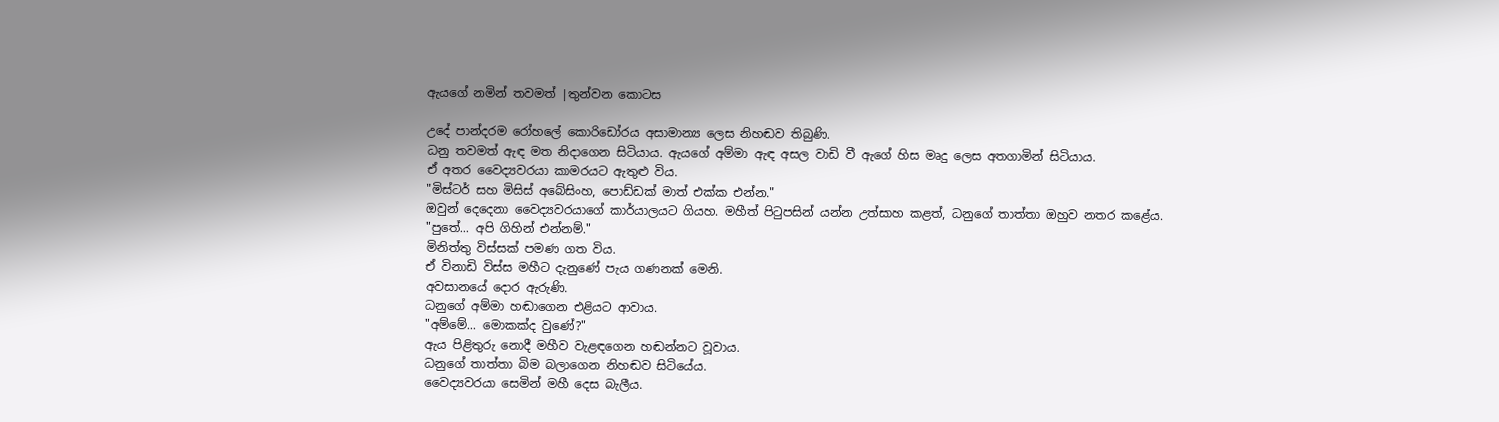ඇයගේ නමින් තවමත් |තුන්වන කොටස

උදේ පාන්දරම රෝහලේ කොරිඩෝරය අසාමාන්‍ය ලෙස නිහඬව තිබුණි.
ධනු තවමත් ඇඳ මත නිදාගෙන සිටියාය. ඇයගේ අම්මා ඇඳ අසල වාඩි වී ඇගේ හිස මෘදු ලෙස අතගාමින් සිටියාය.
ඒ අතර වෛද්‍යවරයා කාමරයට ඇතුළු විය.
"මිස්ටර් සහ මිසිස් අබේසිංහ, පොඩ්ඩක් මාත් එක්ක එන්න."
ඔවුන් දෙදෙනා වෛද්‍යවරයාගේ කාර්යාලයට ගියහ. මහීත් පිටුපසින් යන්න උත්සාහ කළත්, ධනුගේ තාත්තා ඔහුව නතර කළේය.
"පුතේ... අපි ගිහින් එන්නම්."
මිනිත්තු විස්සක් පමණ ගත විය.
ඒ විනාඩි විස්ස මහීට දැනුණේ පැය ගණනක් මෙනි.
අවසානයේ දොර ඇරුණි.
ධනුගේ අම්මා හඬාගෙන එළියට ආවාය.
"අම්මේ... මොකක්ද වුණේ?"
ඇය පිළිතුරු නොදී මහීව වැළඳගෙන හඬන්නට වූවාය.
ධනුගේ තාත්තා බිම බලාගෙන නිහඬව සිටියේය.
වෛද්‍යවරයා සෙමින් මහී දෙස බැලීය.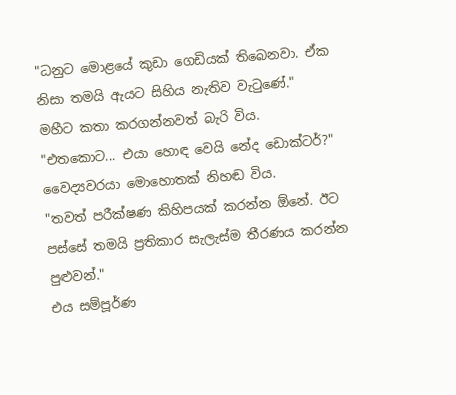"ධනුට මොළයේ කුඩා ගෙඩියක් තිබෙනවා. ඒක නිසා තමයි ඇයට සිහිය නැතිව වැටුණේ."
මහීට කතා කරගන්නවත් බැරි විය.
"එතකොට... එයා හොඳ වෙයි නේද ඩොක්ටර්?"
වෛද්‍යවරයා මොහොතක් නිහඬ විය.
"තවත් පරීක්ෂණ කිහිපයක් කරන්න ඕනේ. ඊට පස්සේ තමයි ප්‍රතිකාර සැලැස්ම තීරණය කරන්න පුළුවන්."
එය සම්පූර්ණ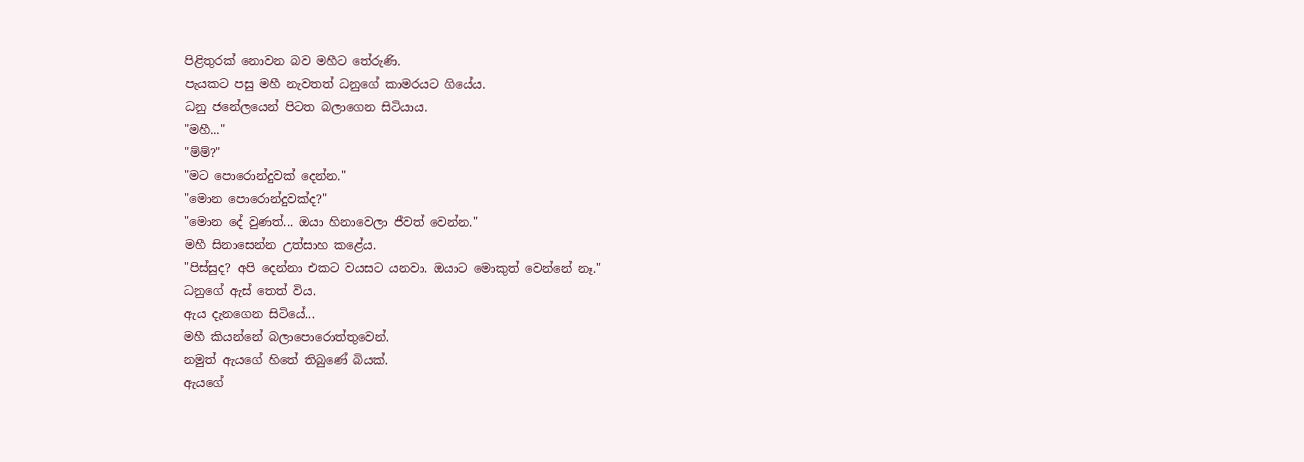පිළිතුරක් නොවන බව මහීට තේරුණි.
පැයකට පසු මහී නැවතත් ධනුගේ කාමරයට ගියේය.
ධනු ජනේලයෙන් පිටත බලාගෙන සිටියාය.
"මහී..."
"ම්ම්?"
"මට පොරොන්දුවක් දෙන්න."
"මොන පොරොන්දුවක්ද?"
"මොන දේ වුණත්... ඔයා හිනාවෙලා ජීවත් වෙන්න."
මහී සිනාසෙන්න උත්සාහ කළේය.
"පිස්සුද? අපි දෙන්නා එකට වයසට යනවා. ඔයාට මොකුත් වෙන්නේ නෑ."
ධනුගේ ඇස් තෙත් විය.
ඇය දැනගෙන සිටියේ...
මහී කියන්නේ බලාපොරොත්තුවෙන්.
නමුත් ඇයගේ හිතේ තිබුණේ බියක්.
ඇයගේ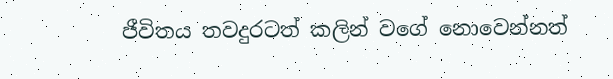ජීවිතය තවදුරටත් කලින් වගේ නොවෙන්නත්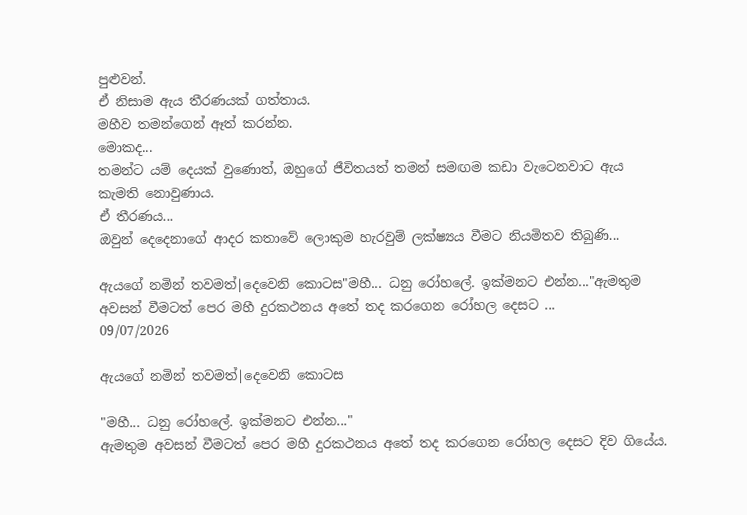පුළුවන්.
ඒ නිසාම ඇය තීරණයක් ගත්තාය.
මහීව තමන්ගෙන් ඈත් කරන්න.
මොකද...
තමන්ට යම් දෙයක් වුණොත්, ඔහුගේ ජීවිතයත් තමන් සමඟම කඩා වැටෙනවාට ඇය කැමති නොවුණාය.
ඒ තීරණය...
ඔවුන් දෙදෙනාගේ ආදර කතාවේ ලොකුම හැරවුම් ලක්ෂ්‍යය වීමට නියමිතව තිබුණි...

ඇයගේ නමින් තවමත්|දෙවෙනි කොටස"මහී... ධනු රෝහලේ. ඉක්මනට එන්න..."ඇමතුම අවසන් වීමටත් පෙර මහී දුරකථනය අතේ තද කරගෙන රෝහල දෙසට ...
09/07/2026

ඇයගේ නමින් තවමත්|දෙවෙනි කොටස

"මහී... ධනු රෝහලේ. ඉක්මනට එන්න..."
ඇමතුම අවසන් වීමටත් පෙර මහී දුරකථනය අතේ තද කරගෙන රෝහල දෙසට දිව ගියේය.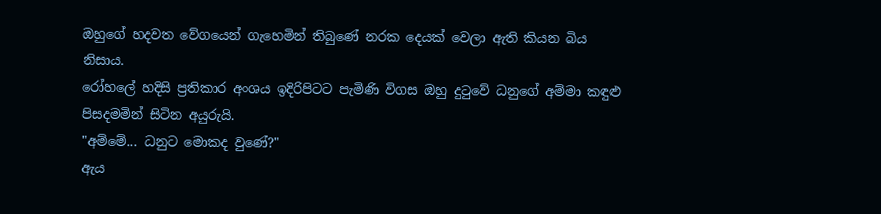ඔහුගේ හදවත වේගයෙන් ගැහෙමින් තිබුණේ නරක දෙයක් වෙලා ඇති කියන බිය නිසාය.
රෝහලේ හදිසි ප්‍රතිකාර අංශය ඉදිරිපිටට පැමිණි විගස ඔහු දුටුවේ ධනුගේ අම්මා කඳුළු පිසදමමින් සිටින අයුරුයි.
"අම්මේ... ධනුට මොකද වුණේ?"
ඇය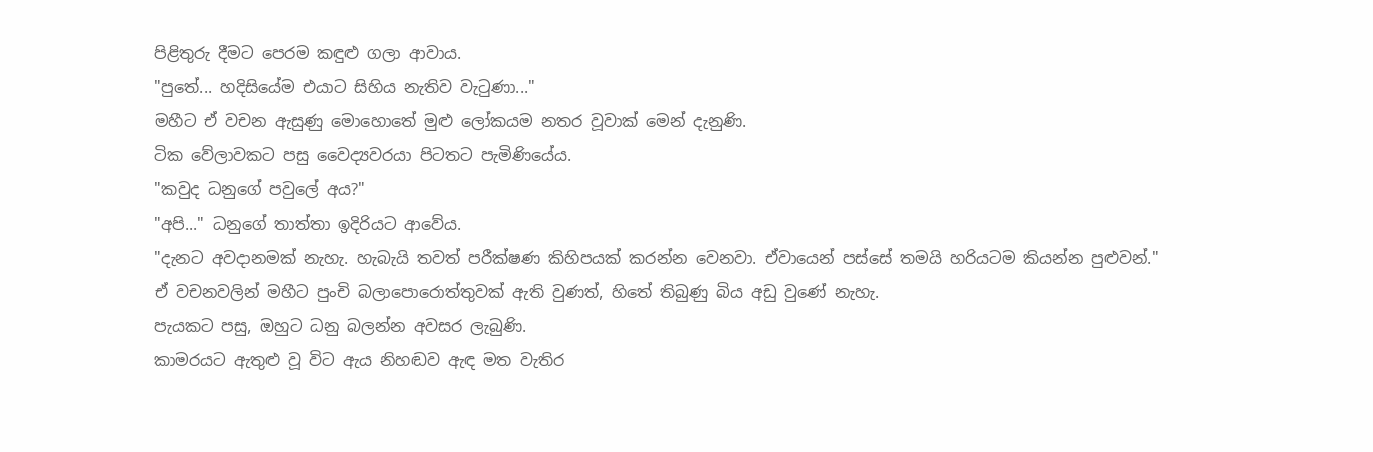පිළිතුරු දීමට පෙරම කඳුළු ගලා ආවාය.
"පුතේ... හදිසියේම එයාට සිහිය නැතිව වැටුණා..."
මහීට ඒ වචන ඇසුණු මොහොතේ මුළු ලෝකයම නතර වූවාක් මෙන් දැනුණි.
ටික වේලාවකට පසු වෛද්‍යවරයා පිටතට පැමිණියේය.
"කවුද ධනුගේ පවුලේ අය?"
"අපි..." ධනුගේ තාත්තා ඉදිරියට ආවේය.
"දැනට අවදානමක් නැහැ. හැබැයි තවත් පරීක්ෂණ කිහිපයක් කරන්න වෙනවා. ඒවායෙන් පස්සේ තමයි හරියටම කියන්න පුළුවන්."
ඒ වචනවලින් මහීට පුංචි බලාපොරොත්තුවක් ඇති වුණත්, හිතේ තිබුණු බිය අඩු වුණේ නැහැ.
පැයකට පසු, ඔහුට ධනු බලන්න අවසර ලැබුණි.
කාමරයට ඇතුළු වූ විට ඇය නිහඬව ඇඳ මත වැතිර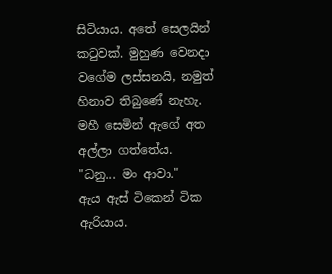සිටියාය. අතේ සෙලයින් කටුවක්. මුහුණ වෙනදා වගේම ලස්සනයි, නමුත් හිනාව තිබුණේ නැහැ.
මහී සෙමින් ඇගේ අත අල්ලා ගත්තේය.
"ධනු... මං ආවා."
ඇය ඇස් ටිකෙන් ටික ඇරියාය.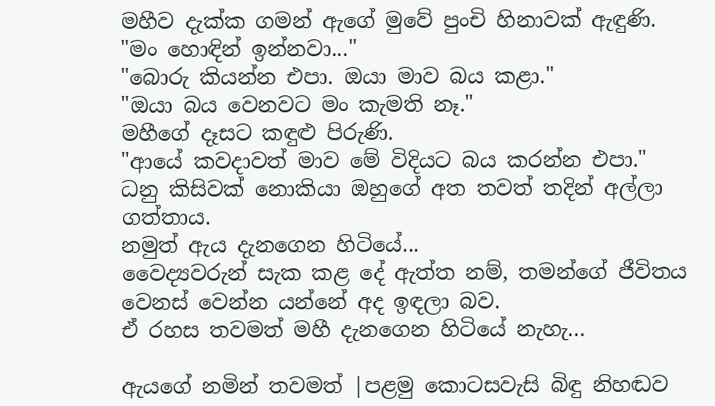මහීව දැක්ක ගමන් ඇගේ මුවේ පුංචි හිනාවක් ඇඳුණි.
"මං හොඳින් ඉන්නවා..."
"බොරු කියන්න එපා. ඔයා මාව බය කළා."
"ඔයා බය වෙනවට මං කැමති නෑ."
මහීගේ දෑසට කඳුළු පිරුණි.
"ආයේ කවදාවත් මාව මේ විදියට බය කරන්න එපා."
ධනු කිසිවක් නොකියා ඔහුගේ අත තවත් තදින් අල්ලා ගත්තාය.
නමුත් ඇය දැනගෙන හිටියේ...
වෛද්‍යවරුන් සැක කළ දේ ඇත්ත නම්, තමන්ගේ ජීවිතය වෙනස් වෙන්න යන්නේ අද ඉඳලා බව.
ඒ රහස තවමත් මහී දැනගෙන හිටියේ නැහැ...

ඇයගේ නමින් තවමත් |පළමු කොටසවැසි බිඳු නිහඬව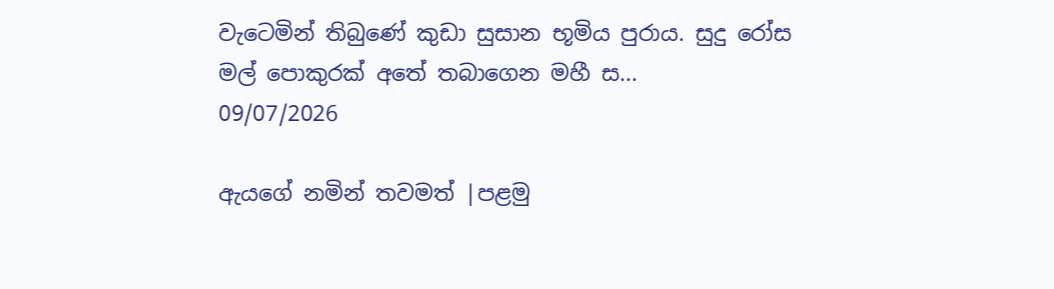වැටෙමින් තිබුණේ කුඩා සුසාන භූමිය පුරාය. සුදු රෝස මල් පොකුරක් අතේ තබාගෙන මහී ස...
09/07/2026

ඇයගේ නමින් තවමත් |පළමු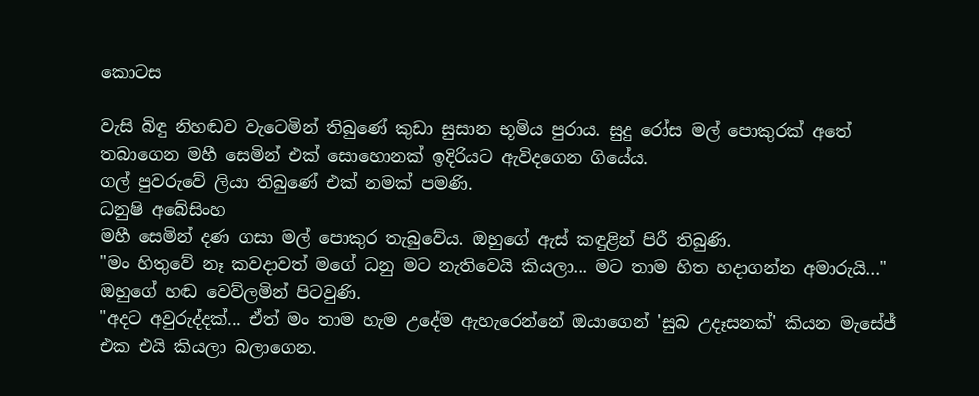කොටස

වැසි බිඳු නිහඬව වැටෙමින් තිබුණේ කුඩා සුසාන භූමිය පුරාය. සුදු රෝස මල් පොකුරක් අතේ තබාගෙන මහී සෙමින් එක් සොහොනක් ඉදිරියට ඇවිදගෙන ගියේය.
ගල් පුවරුවේ ලියා තිබුණේ එක් නමක් පමණි.
ධනුෂි අබේසිංහ
මහී සෙමින් දණ ගසා මල් පොකුර තැබුවේය. ඔහුගේ ඇස් කඳුළින් පිරී තිබුණි.
"මං හිතුවේ නෑ කවදාවත් මගේ ධනු මට නැතිවෙයි කියලා... මට තාම හිත හදාගන්න අමාරුයි..."
ඔහුගේ හඬ වෙව්ලමින් පිටවුණි.
"අදට අවුරුද්දක්... ඒත් මං තාම හැම උදේම ඇහැරෙන්නේ ඔයාගෙන් 'සුබ උදෑසනක්' කියන මැසේජ් එක එයි කියලා බලාගෙන.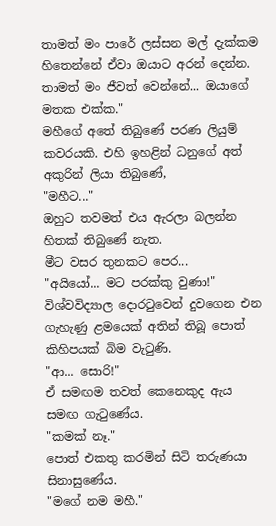තාමත් මං පාරේ ලස්සන මල් දැක්කම හිතෙන්නේ ඒවා ඔයාට අරන් දෙන්න. තාමත් මං ජීවත් වෙන්නේ... ඔයාගේ මතක එක්ක."
මහීගේ අතේ තිබුණේ පරණ ලියුම් කවරයකි. එහි ඉහළින් ධනුගේ අත් අකුරින් ලියා තිබුණේ,
"මහීට..."
ඔහුට තවමත් එය ඇරලා බලන්න හිතක් තිබුණේ නැත.
මීට වසර තුනකට පෙර...
"අයියෝ... මට පරක්කු වුණා!"
විශ්වවිද්‍යාල දොරටුවෙන් දුවගෙන එන ගැහැණු ළමයෙක් අතින් තිබූ පොත් කිහිපයක් බිම වැටුණි.
"ආ... සොරි!"
ඒ සමඟම තවත් කෙනෙකුද ඇය සමඟ ගැටුණේය.
"කමක් නෑ."
පොත් එකතු කරමින් සිටි තරුණයා සිනාසුණේය.
"මගේ නම මහී."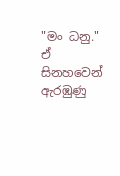"මං ධනු."
ඒ සිනහවෙන් ඇරඹුණු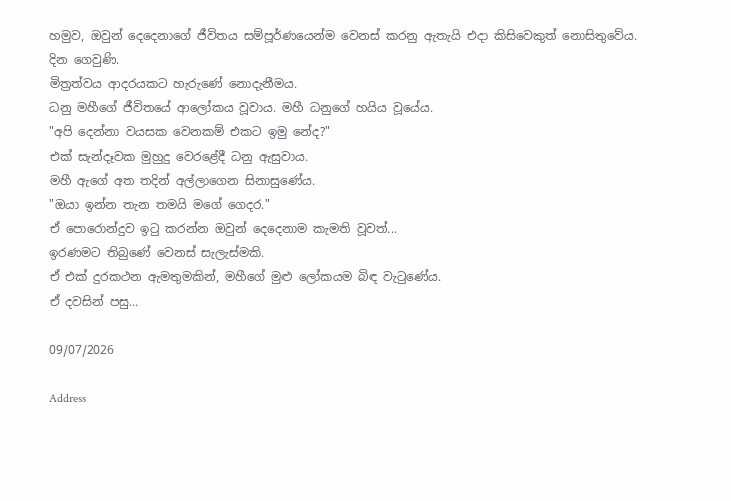හමුව, ඔවුන් දෙදෙනාගේ ජීවිතය සම්පූර්ණයෙන්ම වෙනස් කරනු ඇතැයි එදා කිසිවෙකුත් නොසිතුවේය.
දින ගෙවුණි.
මිත්‍රත්වය ආදරයකට හැරුණේ නොදැනීමය.
ධනු මහීගේ ජීවිතයේ ආලෝකය වූවාය. මහී ධනුගේ හයිය වූයේය.
"අපි දෙන්නා වයසක වෙනකම් එකට ඉමු නේද?"
එක් සැන්දෑවක මුහුදු වෙරළේදී ධනු ඇසුවාය.
මහී ඇගේ අත තදින් අල්ලාගෙන සිනාසුණේය.
"ඔයා ඉන්න තැන තමයි මගේ ගෙදර."
ඒ පොරොන්දුව ඉටු කරන්න ඔවුන් දෙදෙනාම කැමති වූවත්...
ඉරණමට තිබුණේ වෙනස් සැලැස්මකි.
ඒ එක් දුරකථන ඇමතුමකින්, මහීගේ මුළු ලෝකයම බිඳ වැටුණේය.
ඒ දවසින් පසු...

09/07/2026

Address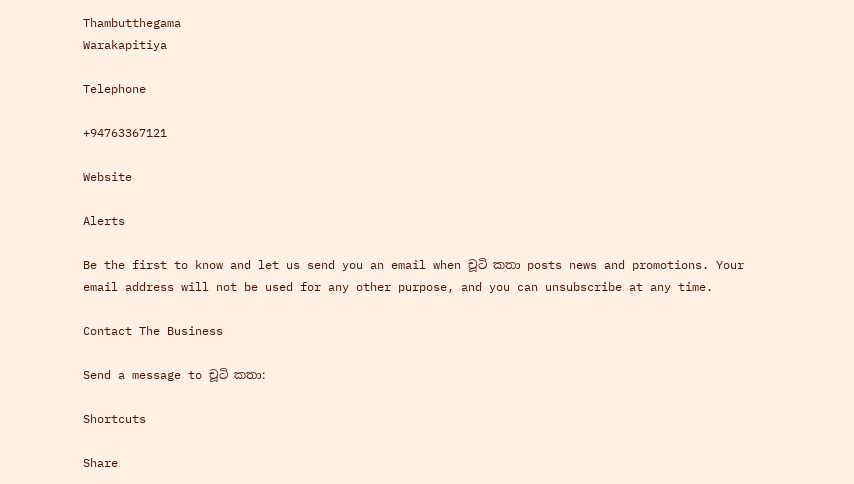Thambutthegama
Warakapitiya

Telephone

+94763367121

Website

Alerts

Be the first to know and let us send you an email when චූටි කතා posts news and promotions. Your email address will not be used for any other purpose, and you can unsubscribe at any time.

Contact The Business

Send a message to චූටි කතා:

Shortcuts

Share